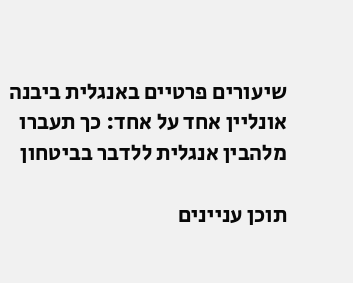שיעורים פרטיים באנגלית ביבנה אונליין אחד על אחד: כך תעברו מלהבין אנגלית ללדבר בביטחון

תוכן עניינים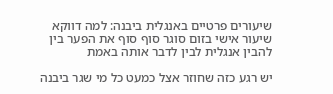שיעורים פרטיים באנגלית ביבנה: למה דווקא שיעור אישי בזום סוגר סוף סוף את הפער בין להבין אנגלית לבין לדבר אותה באמת

יש רגע כזה שחוזר אצל כמעט כל מי שגר ביבנה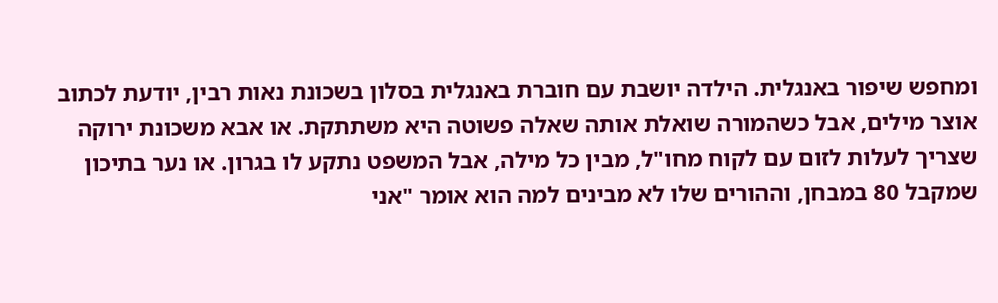ומחפש שיפור באנגלית. הילדה יושבת עם חוברת באנגלית בסלון בשכונת נאות רבין, יודעת לכתוב אוצר מילים, אבל כשהמורה שואלת אותה שאלה פשוטה היא משתתקת. או אבא משכונת ירוקה שצריך לעלות לזום עם לקוח מחו"ל, מבין כל מילה, אבל המשפט נתקע לו בגרון. או נער בתיכון שמקבל 80 במבחן, וההורים שלו לא מבינים למה הוא אומר "אני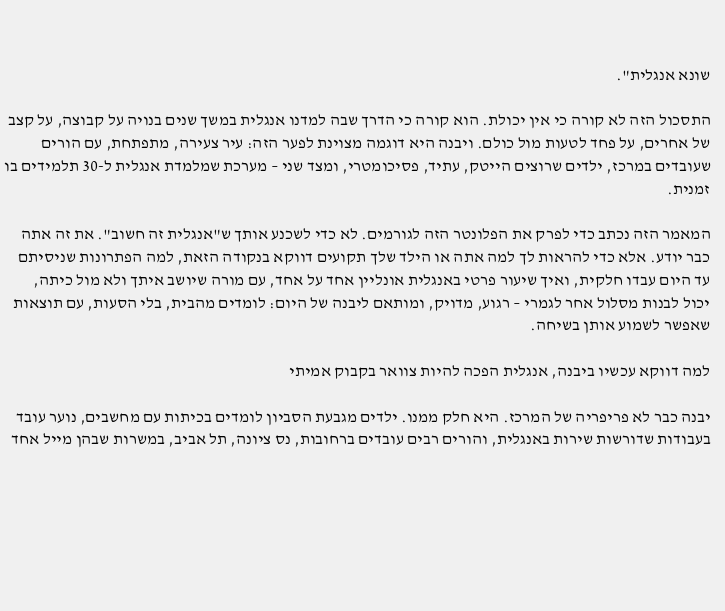שונא אנגלית".

התסכול הזה לא קורה כי אין יכולת. הוא קורה כי הדרך שבה למדנו אנגלית במשך שנים בנויה על קבוצה, על קצב של אחרים, על פחד לטעות מול כולם. ויבנה היא דוגמה מצוינת לפער הזה: עיר צעירה, מתפתחת, עם הורים שעובדים במרכז, ילדים שרוצים הייטק, עתיד, פסיכומטרי, ומצד שני – מערכת שמלמדת אנגלית ל-30 תלמידים בו זמנית.

המאמר הזה נכתב כדי לפרק את הפלונטר הזה לגורמים. לא כדי לשכנע אותך ש"אנגלית זה חשוב". את זה אתה כבר יודע. אלא כדי להראות לך למה אתה או הילד שלך תקועים דווקא בנקודה הזאת, למה הפתרונות שניסיתם עד היום עבדו חלקית, ואיך שיעור פרטי באנגלית אונליין אחד על אחד, עם מורה שיושב איתך ולא מול כיתה, יכול לבנות מסלול אחר לגמרי – רגוע, מדויק, ומותאם ליבנה של היום: לומדים מהבית, בלי הסעות, עם תוצאות שאפשר לשמוע אותן בשיחה.

למה דווקא עכשיו ביבנה, אנגלית הפכה להיות צוואר בקבוק אמיתי

יבנה כבר לא פריפריה של המרכז. היא חלק ממנו. ילדים מגבעת הסביון לומדים בכיתות עם מחשבים, נוער עובד בעבודות שדורשות שירות באנגלית, והורים רבים עובדים ברחובות, נס ציונה, תל אביב, במשרות שבהן מייל אחד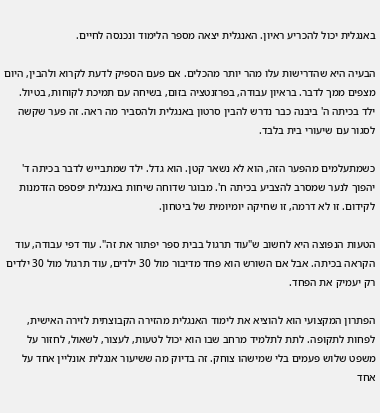באנגלית יכול להכריע ראיון. האנגלית יצאה מספר הלימוד ונכנסה לחיים.

הבעיה היא שהדרישות עלו מהר יותר מהכלים. אם פעם הספיק לדעת לקרוא ולהבין, היום מצפים ממך לדבר. בראיון עבודה, בפרזנטציה בזום, בשיחה עם תמיכת לקוחות, בטיול. ילד בכיתה ה' ביבנה כבר נדרש להבין סרטון באנגלית ולהסביר מה ראה. זה פער שקשה לסגור עם שיעורי בית בלבד.

כשמתעלמים מהפער הזה, הוא לא נשאר קטן. הוא גדל. ילד שמתבייש לדבר בכיתה ד' יהפוך לנער שמסרב להצביע בכיתה ח'. מבוגר שדוחה שיחות באנגלית יפספס הזדמנות לקידום. זו לא דרמה, זו שחיקה יומיומית של ביטחון.

הטעות הנפוצה היא לחשוב ש"עוד תרגול בבית ספר יפתור את זה". עוד דפי עבודה, עוד הקראה בכיתה. אבל אם השורש הוא פחד מדיבור מול 30 ילדים, עוד תרגול מול 30 ילדים רק יעמיק את הפחד.

הפתרון המקצועי הוא להוציא את לימוד האנגלית מהזירה הקבוצתית לזירה האישית, לפחות לתקופה. לתת לתלמיד מרחב שבו הוא יכול לטעות, לעצור, לשאול, לחזור על משפט שלוש פעמים בלי שמישהו צוחק. זה בדיוק מה ששיעור אנגלית אונליין אחד על אחד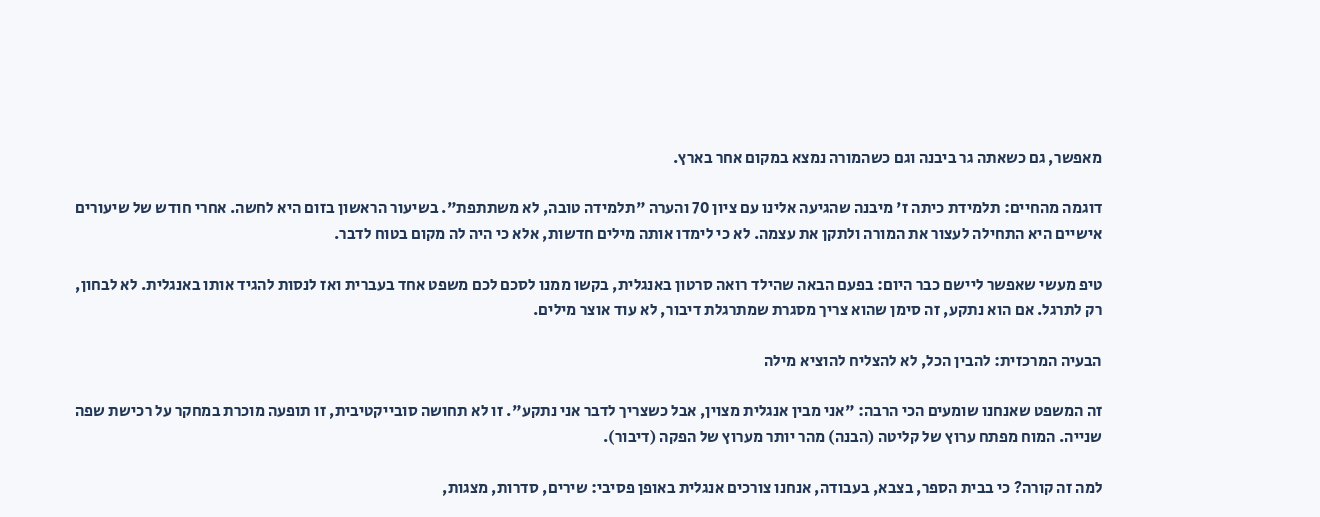מאפשר, גם כשאתה גר ביבנה וגם כשהמורה נמצא במקום אחר בארץ.

דוגמה מהחיים: תלמידת כיתה ז' מיבנה שהגיעה אלינו עם ציון 70 והערה "תלמידה טובה, לא משתתפת". בשיעור הראשון בזום היא לחשה. אחרי חודש של שיעורים אישיים היא התחילה לעצור את המורה ולתקן את עצמה. לא כי לימדו אותה מילים חדשות, אלא כי היה לה מקום בטוח לדבר.

טיפ מעשי שאפשר ליישם כבר היום: בפעם הבאה שהילד רואה סרטון באנגלית, בקשו ממנו לסכם לכם משפט אחד בעברית ואז לנסות להגיד אותו באנגלית. לא לבחון, רק לתרגל. אם הוא נתקע, זה סימן שהוא צריך מסגרת שמתרגלת דיבור, לא עוד אוצר מילים.

הבעיה המרכזית: להבין הכל, לא להצליח להוציא מילה

זה המשפט שאנחנו שומעים הכי הרבה: "אני מבין אנגלית מצוין, אבל כשצריך לדבר אני נתקע". זו לא תחושה סובייקטיבית, זו תופעה מוכרת במחקר על רכישת שפה שנייה. המוח מפתח ערוץ של קליטה (הבנה) מהר יותר מערוץ של הפקה (דיבור).

למה זה קורה? כי בבית הספר, בצבא, בעבודה, אנחנו צורכים אנגלית באופן פסיבי: שירים, סדרות, מצגות,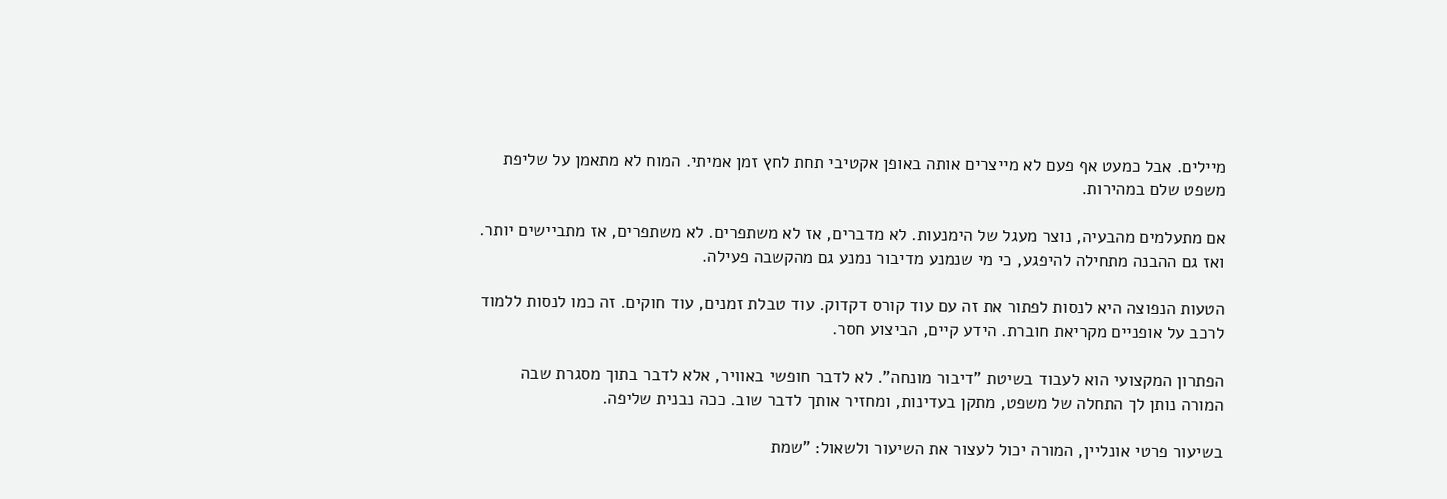מיילים. אבל כמעט אף פעם לא מייצרים אותה באופן אקטיבי תחת לחץ זמן אמיתי. המוח לא מתאמן על שליפת משפט שלם במהירות.

אם מתעלמים מהבעיה, נוצר מעגל של הימנעות. לא מדברים, אז לא משתפרים. לא משתפרים, אז מתביישים יותר. ואז גם ההבנה מתחילה להיפגע, כי מי שנמנע מדיבור נמנע גם מהקשבה פעילה.

הטעות הנפוצה היא לנסות לפתור את זה עם עוד קורס דקדוק. עוד טבלת זמנים, עוד חוקים. זה כמו לנסות ללמוד לרכב על אופניים מקריאת חוברת. הידע קיים, הביצוע חסר.

הפתרון המקצועי הוא לעבוד בשיטת "דיבור מונחה". לא לדבר חופשי באוויר, אלא לדבר בתוך מסגרת שבה המורה נותן לך התחלה של משפט, מתקן בעדינות, ומחזיר אותך לדבר שוב. ככה נבנית שליפה.

בשיעור פרטי אונליין, המורה יכול לעצור את השיעור ולשאול: "שמת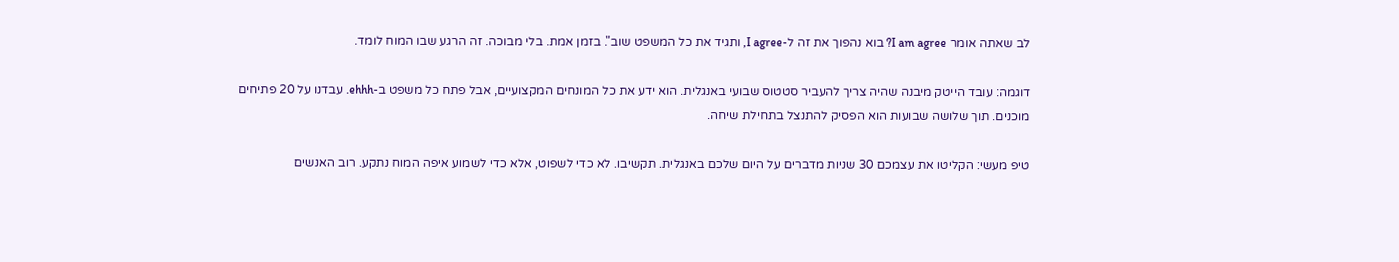לב שאתה אומר I am agree? בוא נהפוך את זה ל-I agree, ותגיד את כל המשפט שוב". בזמן אמת. בלי מבוכה. זה הרגע שבו המוח לומד.

דוגמה: עובד הייטק מיבנה שהיה צריך להעביר סטטוס שבועי באנגלית. הוא ידע את כל המונחים המקצועיים, אבל פתח כל משפט ב-ehhh. עבדנו על 20 פתיחים מוכנים. תוך שלושה שבועות הוא הפסיק להתנצל בתחילת שיחה.

טיפ מעשי: הקליטו את עצמכם 30 שניות מדברים על היום שלכם באנגלית. תקשיבו. לא כדי לשפוט, אלא כדי לשמוע איפה המוח נתקע. רוב האנשים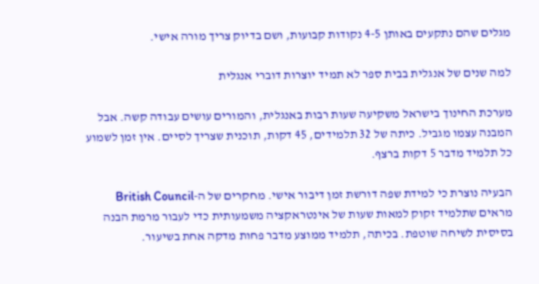מגלים שהם נתקעים באותן 4-5 נקודות קבועות, ושם בדיוק צריך מורה אישי.

למה שנים של אנגלית בבית ספר לא תמיד יוצרות דוברי אנגלית

מערכת החינוך בישראל משקיעה שעות רבות באנגלית, והמורים עושים עבודה קשה. אבל המבנה עצמו מגביל. כיתה של 32 תלמידים, 45 דקות, תוכנית שצריך לסיים. אין זמן לשמוע כל תלמיד מדבר 5 דקות ברצף.

הבעיה נוצרת כי למידת שפה דורשת זמן דיבור אישי. מחקרים של ה-British Council מראים שתלמיד זקוק למאות שעות של אינטראקציה משמעותית כדי לעבור מרמת הבנה בסיסית לשיחה שוטפת. בכיתה, תלמיד ממוצע מדבר פחות מדקה אחת בשיעור.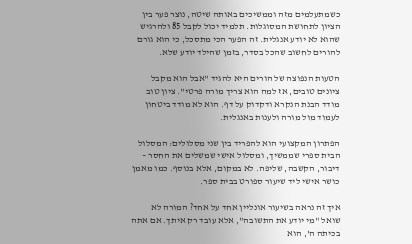כשמתעלמים מזה וממשיכים באותה שיטה, נוצר פער בין הציון לתחושת המסוגלות. תלמיד יכול לקבל 85 ולהרגיש שהוא לא יודע אנגלית. זה הפער הכי מתסכל, כי הוא גורם להורים לחשוב שהכל בסדר, בזמן שהילד יודע שלא.

הטעות הנפוצה של הורים היא להגיד "אבל הוא מקבל ציונים טובים, אז למה הוא צריך מורה פרטי". ציון טוב מודד הבנת הנקרא ודקדוק על דף. הוא לא מודד ביטחון לעמוד מול מורה ולענות באנגלית.

הפתרון המקצועי הוא להפריד בין שני מסלולים: המסלול הבית ספרי שממשיך, ומסלול אישי שמשלים את החסר – דיבור, הקשבה, שליפה. לא במקום, אלא בנוסף. כמו מאמן כושר אישי ליד שיעור ספורט בבית ספר.

איך זה נראה בשיעור אונליין אחד על אחד? המורה לא שואל "מי יודע את התשובה", אלא עובד רק איתך. אם אתה בכיתה ה', הוא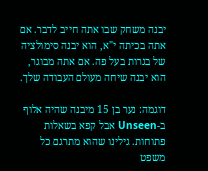יבנה משחק שבו אתה חייב לדבר. אם אתה בכיתה י"א, הוא יבנה סימולציה של בגרות בעל פה. אם אתה מבוגר, הוא יבנה שיחה מעולם העבודה שלך.

דוגמה: נער בן 15 מיבנה שהיה אלוף ב-Unseen אבל קפא בשאלות פתוחות. גילינו שהוא מתרגם כל משפט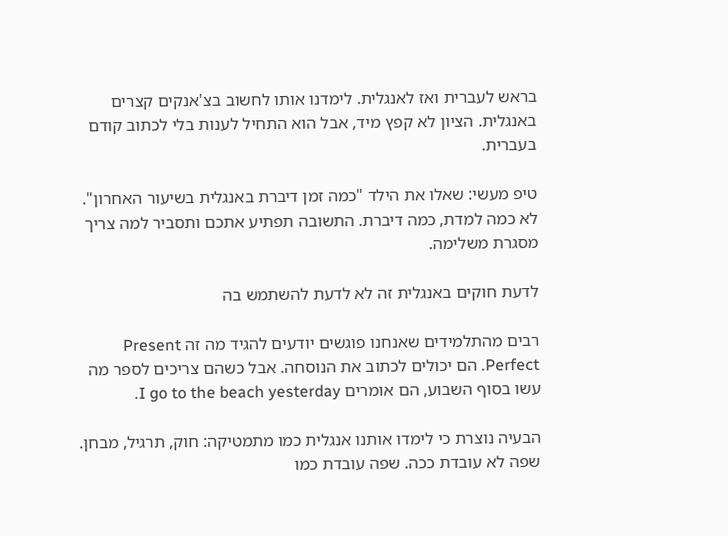בראש לעברית ואז לאנגלית. לימדנו אותו לחשוב בצ'אנקים קצרים באנגלית. הציון לא קפץ מיד, אבל הוא התחיל לענות בלי לכתוב קודם בעברית.

טיפ מעשי: שאלו את הילד "כמה זמן דיברת באנגלית בשיעור האחרון". לא כמה למדת, כמה דיברת. התשובה תפתיע אתכם ותסביר למה צריך מסגרת משלימה.

לדעת חוקים באנגלית זה לא לדעת להשתמש בה

רבים מהתלמידים שאנחנו פוגשים יודעים להגיד מה זה Present Perfect. הם יכולים לכתוב את הנוסחה. אבל כשהם צריכים לספר מה עשו בסוף השבוע, הם אומרים I go to the beach yesterday.

הבעיה נוצרת כי לימדו אותנו אנגלית כמו מתמטיקה: חוק, תרגיל, מבחן. שפה לא עובדת ככה. שפה עובדת כמו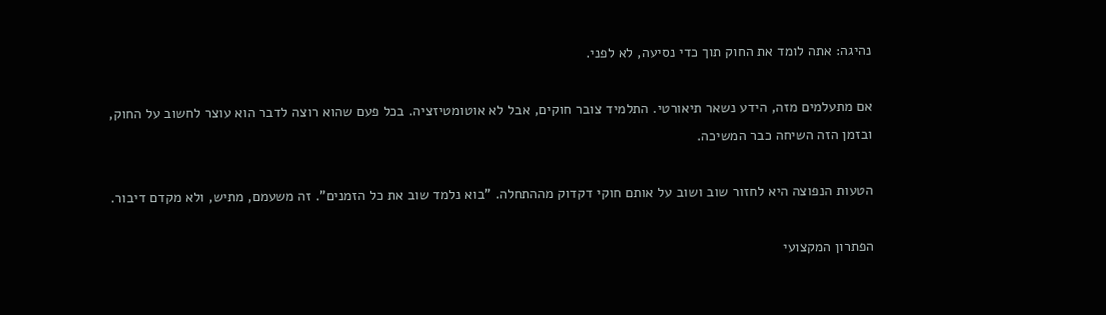נהיגה: אתה לומד את החוק תוך כדי נסיעה, לא לפני.

אם מתעלמים מזה, הידע נשאר תיאורטי. התלמיד צובר חוקים, אבל לא אוטומטיזציה. בכל פעם שהוא רוצה לדבר הוא עוצר לחשוב על החוק, ובזמן הזה השיחה כבר המשיכה.

הטעות הנפוצה היא לחזור שוב ושוב על אותם חוקי דקדוק מההתחלה. "בוא נלמד שוב את כל הזמנים". זה משעמם, מתיש, ולא מקדם דיבור.

הפתרון המקצועי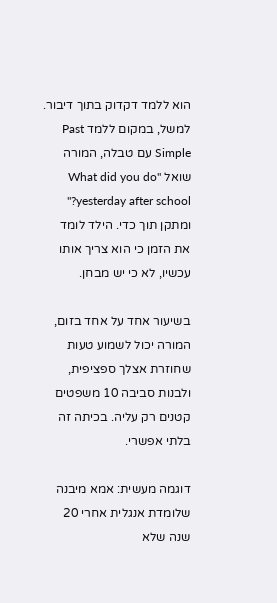הוא ללמד דקדוק בתוך דיבור. למשל, במקום ללמד Past Simple עם טבלה, המורה שואל "What did you do yesterday after school?" ומתקן תוך כדי. הילד לומד את הזמן כי הוא צריך אותו עכשיו, לא כי יש מבחן.

בשיעור אחד על אחד בזום, המורה יכול לשמוע טעות שחוזרת אצלך ספציפית, ולבנות סביבה 10 משפטים קטנים רק עליה. בכיתה זה בלתי אפשרי.

דוגמה מעשית: אמא מיבנה שלומדת אנגלית אחרי 20 שנה שלא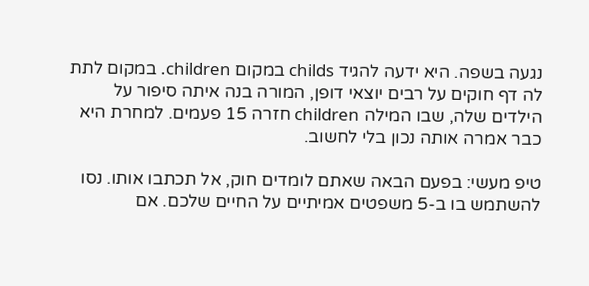נגעה בשפה. היא ידעה להגיד childs במקום children. במקום לתת לה דף חוקים על רבים יוצאי דופן, המורה בנה איתה סיפור על הילדים שלה, שבו המילה children חזרה 15 פעמים. למחרת היא כבר אמרה אותה נכון בלי לחשוב.

טיפ מעשי: בפעם הבאה שאתם לומדים חוק, אל תכתבו אותו. נסו להשתמש בו ב-5 משפטים אמיתיים על החיים שלכם. אם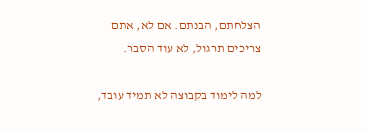הצלחתם, הבנתם. אם לא, אתם צריכים תרגול, לא עוד הסבר.

למה לימוד בקבוצה לא תמיד עובד,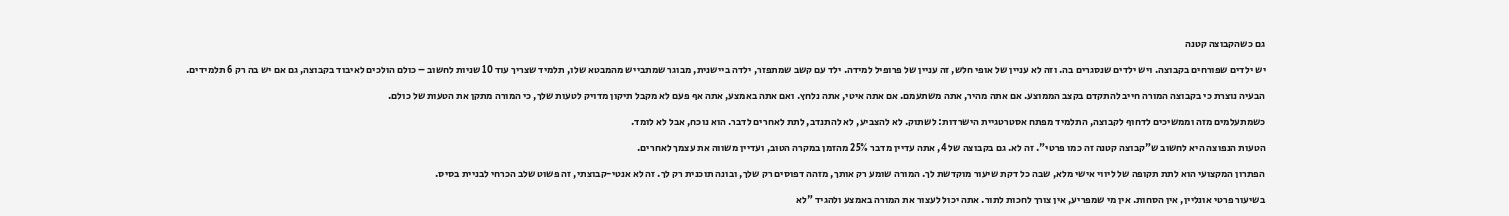גם כשהקבוצה קטנה

יש ילדים שפורחים בקבוצה. ויש ילדים שנסגרים בה. וזה לא עניין של אופי חלש, זה עניין של פרופיל למידה. ילד עם קשב שמתפזר, ילדה ביישנית, מבוגר שמתבייש מהמבטא שלו, תלמיד שצריך עוד 10 שניות לחשוב – כולם הולכים לאיבוד בקבוצה, גם אם יש בה רק 6 תלמידים.

הבעיה נוצרת כי בקבוצה המורה חייב להתקדם בקצב הממוצע. אם אתה מהיר, אתה משתעמם. אם אתה איטי, אתה נלחץ. ואם אתה באמצע, אתה אף פעם לא מקבל תיקון מדויק לטעות שלך, כי המורה מתקן את הטעות של כולם.

כשמתעלמים מזה וממשיכים לדחוף לקבוצה, התלמיד מפתח אסטרטגיית הישרדות: לשתוק. לא להצביע, לא להתנדב, לתת לאחרים לדבר. הוא נוכח, אבל לא לומד.

הטעות הנפוצה היא לחשוב ש"קבוצה קטנה זה כמו פרטי". זה לא. גם בקבוצה של 4, אתה עדיין מדבר 25% מהזמן במקרה הטוב, ועדיין משווה את עצמך לאחרים.

הפתרון המקצועי הוא לתת תקופה של ליווי אישי מלא, שבה כל דקת שיעור מוקדשת לך. המורה שומע רק אותך, מזהה דפוסים רק שלך, ובונה תוכנית רק לך. זה לא אנטי-קבוצתי, זה פשוט שלב הכרחי לבניית בסיס.

בשיעור פרטי אונליין, אין הסחות. אין מי שמפריע, אין צורך לחכות לתור. אתה יכול לעצור את המורה באמצע ולהגיד "לא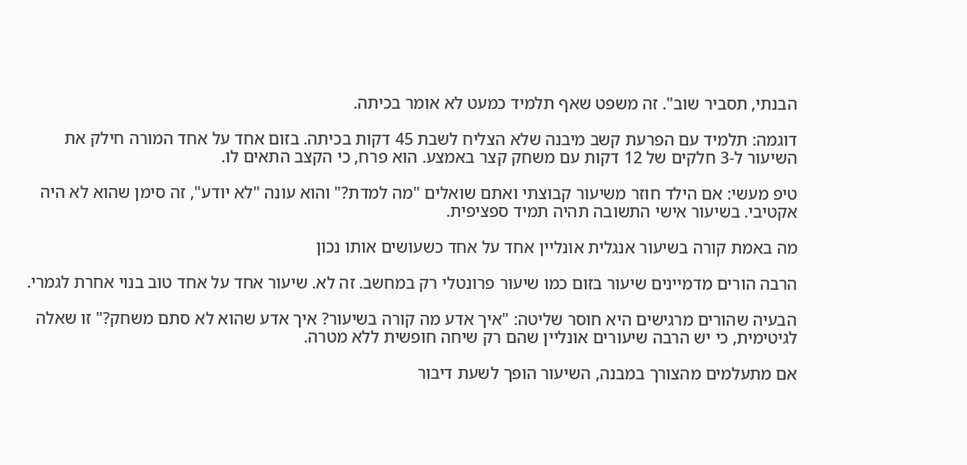הבנתי, תסביר שוב". זה משפט שאף תלמיד כמעט לא אומר בכיתה.

דוגמה: תלמיד עם הפרעת קשב מיבנה שלא הצליח לשבת 45 דקות בכיתה. בזום אחד על אחד המורה חילק את השיעור ל-3 חלקים של 12 דקות עם משחק קצר באמצע. הוא פרח, כי הקצב התאים לו.

טיפ מעשי: אם הילד חוזר משיעור קבוצתי ואתם שואלים "מה למדת?" והוא עונה "לא יודע", זה סימן שהוא לא היה אקטיבי. בשיעור אישי התשובה תהיה תמיד ספציפית.

מה באמת קורה בשיעור אנגלית אונליין אחד על אחד כשעושים אותו נכון

הרבה הורים מדמיינים שיעור בזום כמו שיעור פרונטלי רק במחשב. זה לא. שיעור אחד על אחד טוב בנוי אחרת לגמרי.

הבעיה שהורים מרגישים היא חוסר שליטה: "איך אדע מה קורה בשיעור? איך אדע שהוא לא סתם משחק?" זו שאלה לגיטימית, כי יש הרבה שיעורים אונליין שהם רק שיחה חופשית ללא מטרה.

אם מתעלמים מהצורך במבנה, השיעור הופך לשעת דיבור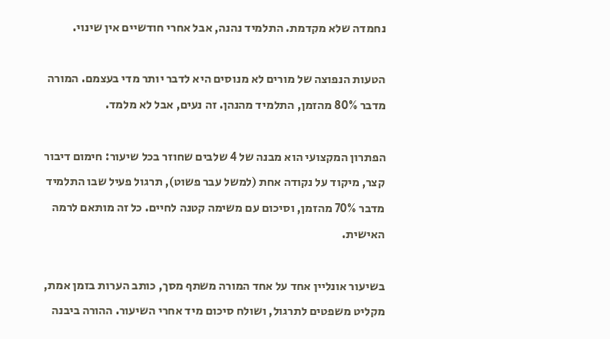נחמדה שלא מקדמת. התלמיד נהנה, אבל אחרי חודשיים אין שינוי.

הטעות הנפוצה של מורים לא מנוסים היא לדבר יותר מדי בעצמם. המורה מדבר 80% מהזמן, התלמיד מהנהן. זה נעים, אבל לא מלמד.

הפתרון המקצועי הוא מבנה של 4 שלבים שחוזר בכל שיעור: חימום דיבור קצר, מיקוד על נקודה אחת (למשל עבר פשוט), תרגול פעיל שבו התלמיד מדבר 70% מהזמן, וסיכום עם משימה קטנה לחיים. כל זה מותאם לרמה האישית.

בשיעור אונליין אחד על אחד המורה משתף מסך, כותב הערות בזמן אמת, מקליט משפטים לתרגול, ושולח סיכום מיד אחרי השיעור. ההורה ביבנה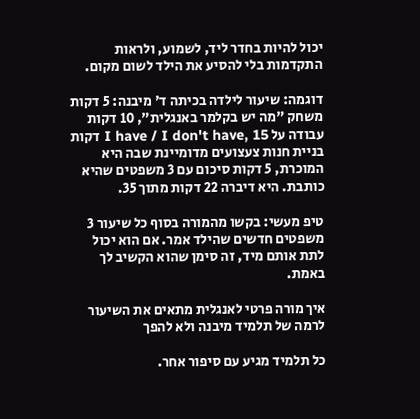יכול להיות בחדר ליד, לשמוע, ולראות התקדמות בלי להסיע את הילד לשום מקום.

דוגמה: שיעור לילדה בכיתה ד' מיבנה: 5 דקות משחק "מה יש בקלמר באנגלית", 10 דקות עבודה על I have / I don't have, 15 דקות בניית חנות צעצועים מדומיינת שבה היא המוכרת, 5 דקות סיכום עם 3 משפטים שהיא כותבת. היא דיברה 22 דקות מתוך 35.

טיפ מעשי: בקשו מהמורה בסוף כל שיעור 3 משפטים חדשים שהילד אמר. אם הוא יכול לתת אותם מיד, זה סימן שהוא הקשיב לך באמת.

איך מורה פרטי לאנגלית מתאים את השיעור לרמה של תלמיד מיבנה ולא להפך

כל תלמיד מגיע עם סיפור אחר.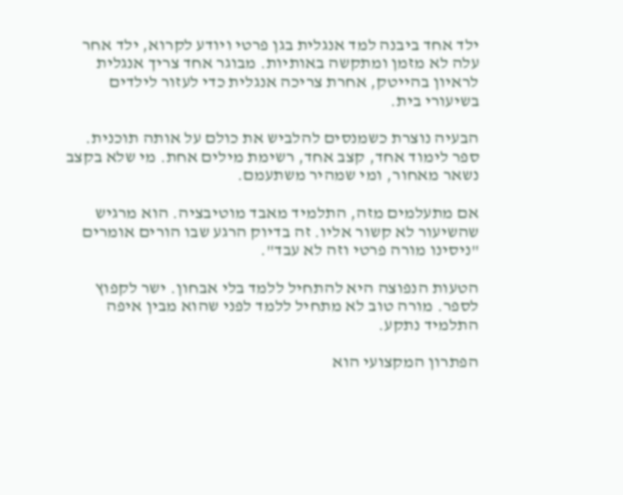ילד אחד ביבנה למד אנגלית בגן פרטי ויודע לקרוא, ילד אחר עלה לא מזמן ומתקשה באותיות. מבוגר אחד צריך אנגלית לראיון בהייטק, אחרת צריכה אנגלית כדי לעזור לילדים בשיעורי בית.

הבעיה נוצרת כשמנסים להלביש את כולם על אותה תוכנית. ספר לימוד אחד, קצב אחד, רשימת מילים אחת. מי שלא בקצב נשאר מאחור, ומי שמהיר משתעמם.

אם מתעלמים מזה, התלמיד מאבד מוטיבציה. הוא מרגיש שהשיעור לא קשור אליו. זה בדיוק הרגע שבו הורים אומרים "ניסינו מורה פרטי וזה לא עבד".

הטעות הנפוצה היא להתחיל ללמד בלי אבחון. ישר לקפוץ לספר. מורה טוב לא מתחיל ללמד לפני שהוא מבין איפה התלמיד נתקע.

הפתרון המקצועי הוא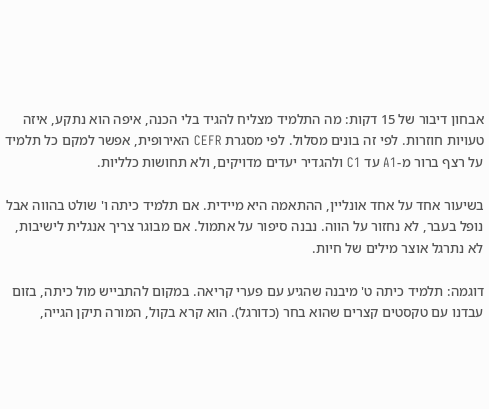אבחון דיבור של 15 דקות: מה התלמיד מצליח להגיד בלי הכנה, איפה הוא נתקע, איזה טעויות חוזרות. לפי זה בונים מסלול. לפי מסגרת CEFR האירופית, אפשר למקם כל תלמיד על רצף ברור מ-A1 עד C1 ולהגדיר יעדים מדויקים, ולא תחושות כלליות.

בשיעור אחד על אחד אונליין, ההתאמה היא מיידית. אם תלמיד כיתה ו' שולט בהווה אבל נופל בעבר, לא נחזור על הווה. נבנה סיפור על אתמול. אם מבוגר צריך אנגלית לישיבות, לא נתרגל אוצר מילים של חיות.

דוגמה: תלמיד כיתה ט' מיבנה שהגיע עם פערי קריאה. במקום להתבייש מול כיתה, בזום עבדנו עם טקסטים קצרים שהוא בחר (כדורגל). הוא קרא בקול, המורה תיקן הגייה,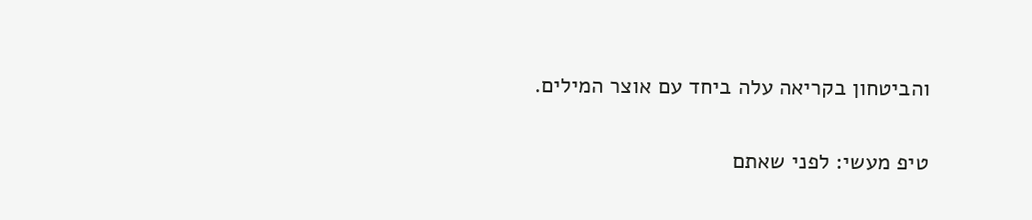והביטחון בקריאה עלה ביחד עם אוצר המילים.

טיפ מעשי: לפני שאתם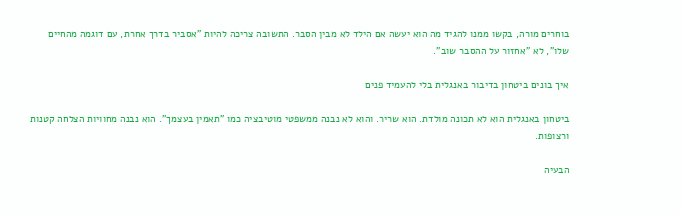בוחרים מורה, בקשו ממנו להגיד מה הוא יעשה אם הילד לא מבין הסבר. התשובה צריכה להיות "אסביר בדרך אחרת, עם דוגמה מהחיים שלו", לא "אחזור על ההסבר שוב".

איך בונים ביטחון בדיבור באנגלית בלי להעמיד פנים

ביטחון באנגלית הוא לא תכונה מולדת. הוא שריר. והוא לא נבנה ממשפטי מוטיבציה כמו "תאמין בעצמך". הוא נבנה מחוויות הצלחה קטנות ורצופות.

הבעיה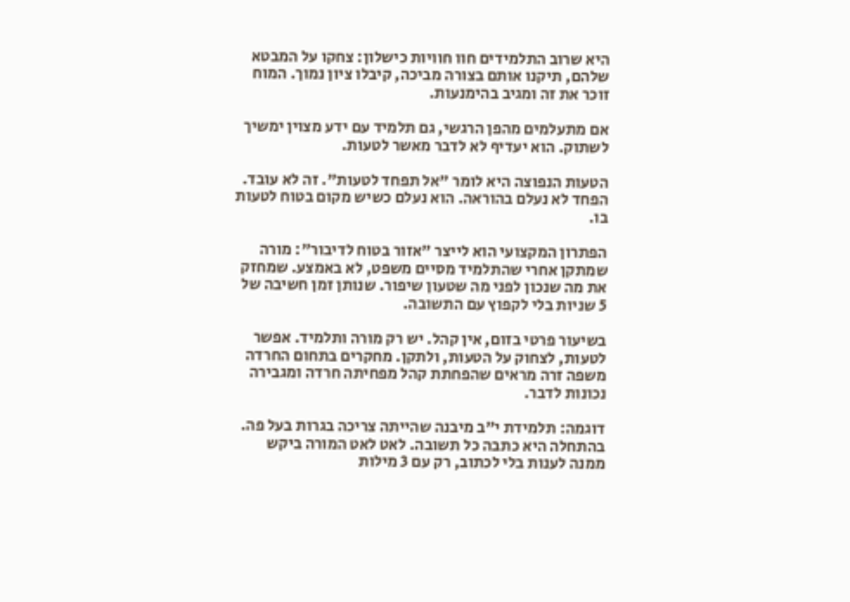היא שרוב התלמידים חוו חוויות כישלון: צחקו על המבטא שלהם, תיקנו אותם בצורה מביכה, קיבלו ציון נמוך. המוח זוכר את זה ומגיב בהימנעות.

אם מתעלמים מהפן הרגשי, גם תלמיד עם ידע מצוין ימשיך לשתוק. הוא יעדיף לא לדבר מאשר לטעות.

הטעות הנפוצה היא לומר "אל תפחד לטעות". זה לא עובד. הפחד לא נעלם בהוראה. הוא נעלם כשיש מקום בטוח לטעות בו.

הפתרון המקצועי הוא לייצר "אזור בטוח לדיבור": מורה שמתקן אחרי שהתלמיד מסיים משפט, לא באמצע. שמחזק את מה שנכון לפני מה שטעון שיפור. שנותן זמן חשיבה של 5 שניות בלי לקפוץ עם התשובה.

בשיעור פרטי בזום, אין קהל. יש רק מורה ותלמיד. אפשר לטעות, לצחוק על הטעות, ולתקן. מחקרים בתחום החרדה משפה זרה מראים שהפחתת קהל מפחיתה חרדה ומגבירה נכונות לדבר.

דוגמה: תלמידת י"ב מיבנה שהייתה צריכה בגרות בעל פה. בהתחלה היא כתבה כל תשובה. לאט לאט המורה ביקש ממנה לענות בלי לכתוב, רק עם 3 מילות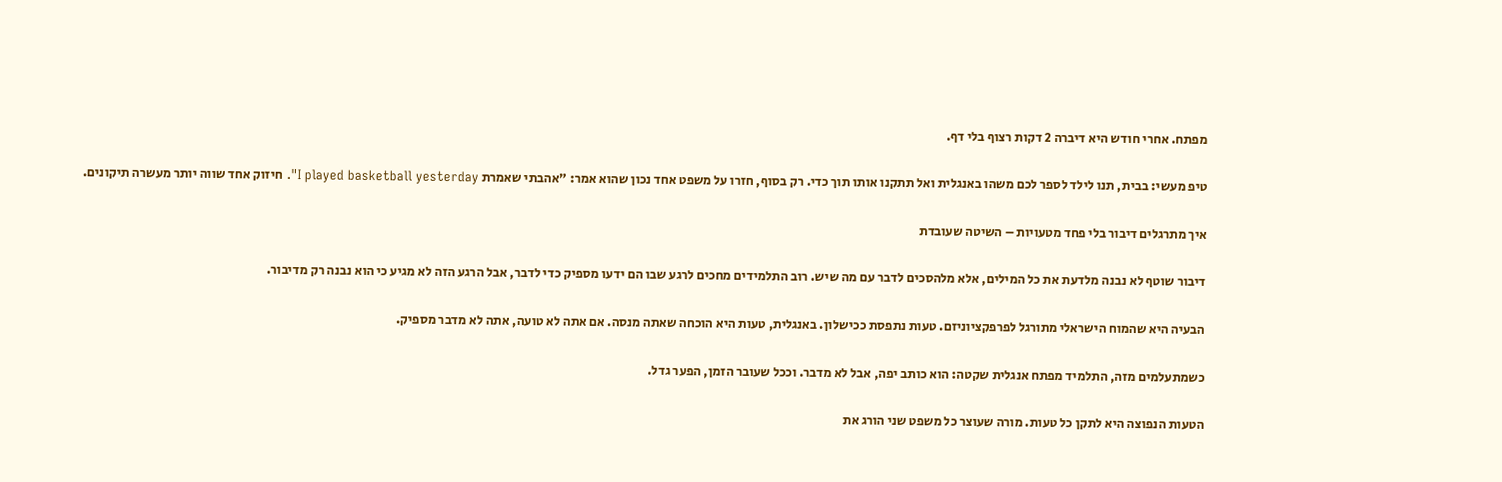מפתח. אחרי חודש היא דיברה 2 דקות רצוף בלי דף.

טיפ מעשי: בבית, תנו לילד לספר לכם משהו באנגלית ואל תתקנו אותו תוך כדי. רק בסוף, חזרו על משפט אחד נכון שהוא אמר: "אהבתי שאמרת I played basketball yesterday". חיזוק אחד שווה יותר מעשרה תיקונים.

איך מתרגלים דיבור בלי פחד מטעויות – השיטה שעובדת

דיבור שוטף לא נבנה מלדעת את כל המילים, אלא מלהסכים לדבר עם מה שיש. רוב התלמידים מחכים לרגע שבו הם ידעו מספיק כדי לדבר, אבל הרגע הזה לא מגיע כי הוא נבנה רק מדיבור.

הבעיה היא שהמוח הישראלי מתורגל לפרפקציוניזם. טעות נתפסת ככישלון. באנגלית, טעות היא הוכחה שאתה מנסה. אם אתה לא טועה, אתה לא מדבר מספיק.

כשמתעלמים מזה, התלמיד מפתח אנגלית שקטה: הוא כותב יפה, אבל לא מדבר. וככל שעובר הזמן, הפער גדל.

הטעות הנפוצה היא לתקן כל טעות. מורה שעוצר כל משפט שני הורג את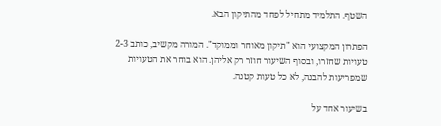השטף. התלמיד מתחיל לפחד מהתיקון הבא.

הפתרון המקצועי הוא "תיקון מאוחר וממוקד". המורה מקשיב, כותב 2-3 טעויות שחזרו, ובסוף השיעור חוזר רק אליהן. הוא בוחר את הטעויות שמפריעות להבנה, לא כל טעות קטנה.

בשיעור אחד על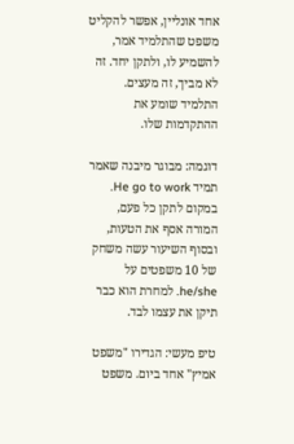אחד אונליין, אפשר להקליט משפט שהתלמיד אמר, להשמיע לו, ולתקן יחד. זה לא מביך, זה מעצים. התלמיד שומע את ההתקדמות שלו.

דוגמה: מבוגר מיבנה שאמר תמיד He go to work. במקום לתקן כל פעם, המורה אסף את הטעות, ובסוף השיעור עשה משחק של 10 משפטים על he/she. למחרת הוא כבר תיקן את עצמו לבד.

טיפ מעשי: הגדירו "משפט אמיץ" אחד ביום. משפט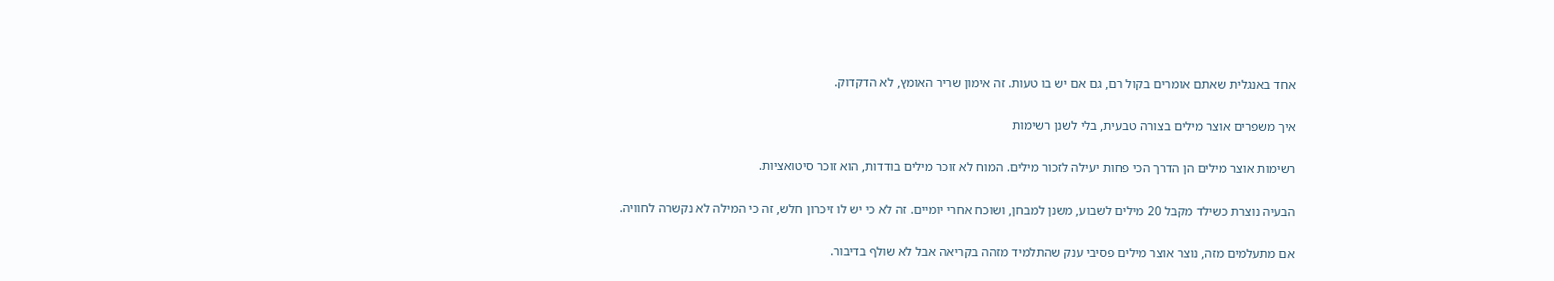אחד באנגלית שאתם אומרים בקול רם, גם אם יש בו טעות. זה אימון שריר האומץ, לא הדקדוק.

איך משפרים אוצר מילים בצורה טבעית, בלי לשנן רשימות

רשימות אוצר מילים הן הדרך הכי פחות יעילה לזכור מילים. המוח לא זוכר מילים בודדות, הוא זוכר סיטואציות.

הבעיה נוצרת כשילד מקבל 20 מילים לשבוע, משנן למבחן, ושוכח אחרי יומיים. זה לא כי יש לו זיכרון חלש, זה כי המילה לא נקשרה לחוויה.

אם מתעלמים מזה, נוצר אוצר מילים פסיבי ענק שהתלמיד מזהה בקריאה אבל לא שולף בדיבור.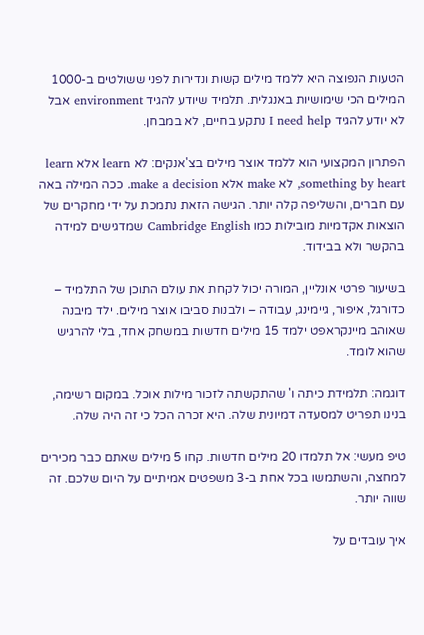הטעות הנפוצה היא ללמד מילים קשות ונדירות לפני ששולטים ב-1000 המילים הכי שימושיות באנגלית. תלמיד שיודע להגיד environment אבל לא יודע להגיד I need help נתקע בחיים, לא במבחן.

הפתרון המקצועי הוא ללמד אוצר מילים בצ'אנקים: לא learn אלא learn something by heart, לא make אלא make a decision. ככה המילה באה עם חברים, והשליפה קלה יותר. הגישה הזאת נתמכת על ידי מחקרים של הוצאות אקדמיות מובילות כמו Cambridge English שמדגישים למידה בהקשר ולא בבידוד.

בשיעור פרטי אונליין, המורה יכול לקחת את עולם התוכן של התלמיד – כדורגל, איפור, גיימינג, עבודה – ולבנות סביבו אוצר מילים. ילד מיבנה שאוהב מיינקראפט ילמד 15 מילים חדשות במשחק אחד, בלי להרגיש שהוא לומד.

דוגמה: תלמידת כיתה ו' שהתקשתה לזכור מילות אוכל. במקום רשימה, בנינו תפריט למסעדה דמיונית שלה. היא זכרה הכל כי זה היה שלה.

טיפ מעשי: אל תלמדו 20 מילים חדשות. קחו 5 מילים שאתם כבר מכירים למחצה, והשתמשו בכל אחת ב-3 משפטים אמיתיים על היום שלכם. זה שווה יותר.

איך עובדים על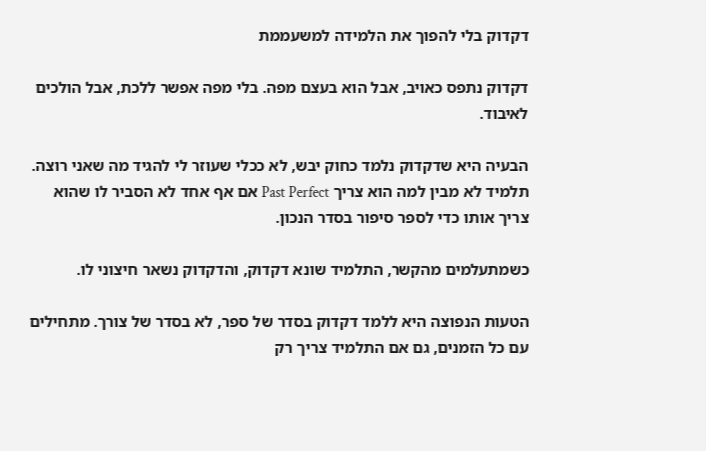דקדוק בלי להפוך את הלמידה למשעממת

דקדוק נתפס כאויב, אבל הוא בעצם מפה. בלי מפה אפשר ללכת, אבל הולכים לאיבוד.

הבעיה היא שדקדוק נלמד כחוק יבש, לא ככלי שעוזר לי להגיד מה שאני רוצה. תלמיד לא מבין למה הוא צריך Past Perfect אם אף אחד לא הסביר לו שהוא צריך אותו כדי לספר סיפור בסדר הנכון.

כשמתעלמים מהקשר, התלמיד שונא דקדוק, והדקדוק נשאר חיצוני לו.

הטעות הנפוצה היא ללמד דקדוק בסדר של ספר, לא בסדר של צורך. מתחילים עם כל הזמנים, גם אם התלמיד צריך רק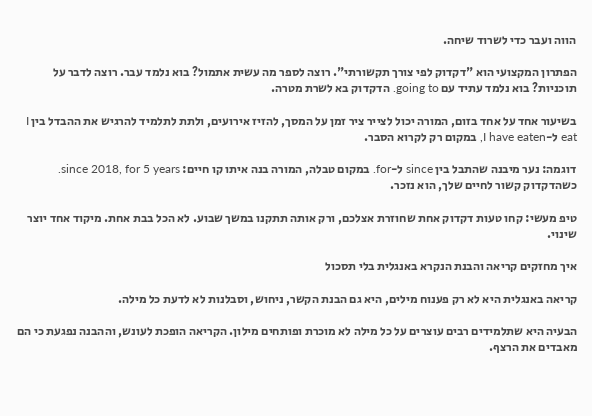הווה ועבר כדי לשרוד שיחה.

הפתרון המקצועי הוא "דקדוק לפי צורך תקשורתי". רוצה לספר מה עשית אתמול? בוא נלמד עבר. רוצה לדבר על תוכניות? בוא נלמד עתיד עם going to. הדקדוק בא לשרת מטרה.

בשיעור אחד על אחד בזום, המורה יכול לצייר ציר זמן על המסך, להזיז אירועים, ולתת לתלמיד להרגיש את ההבדל בין I eat ל-I have eaten, במקום רק לקרוא הסבר.

דוגמה: נער מיבנה שהתבל בין since ל-for. במקום טבלה, המורה בנה איתו קו חיים: since 2018, for 5 years. כשהדקדוק קשור לחיים שלך, הוא נזכר.

טיפ מעשי: קחו טעות דקדוק אחת שחוזרת אצלכם, ורק אותה תתקנו במשך שבוע. לא הכל בבת אחת. מיקוד אחד יוצר שינוי.

איך מחזקים קריאה והבנת הנקרא באנגלית בלי תסכול

קריאה באנגלית היא לא רק פענוח מילים, היא גם הבנת הקשר, ניחוש, וסבלנות לא לדעת כל מילה.

הבעיה היא שתלמידים רבים עוצרים על כל מילה לא מוכרת ופותחים מילון. הקריאה הופכת לעונש, וההבנה נפגעת כי הם מאבדים את הרצף.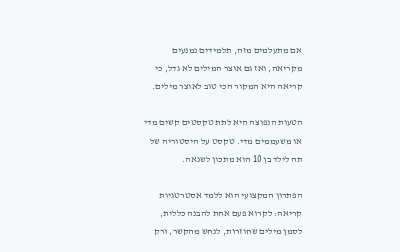אם מתעלמים מזה, תלמידים נמנעים מקריאה, ואז גם אוצר המילים לא גדל, כי קריאה היא המקור הכי טוב לאוצר מילים.

הטעות הנפוצה היא לתת טקסטים קשים מדי או משעממים מדי. טקסט על היסטוריה של תה לילד בן 10 הוא מתכון לשנאה.

הפתרון המקצועי הוא ללמד אסטרטגיות קריאה: לקרוא פעם אחת להבנה כללית, לסמן מילים שחוזרות, לנחש מהקשר, ורק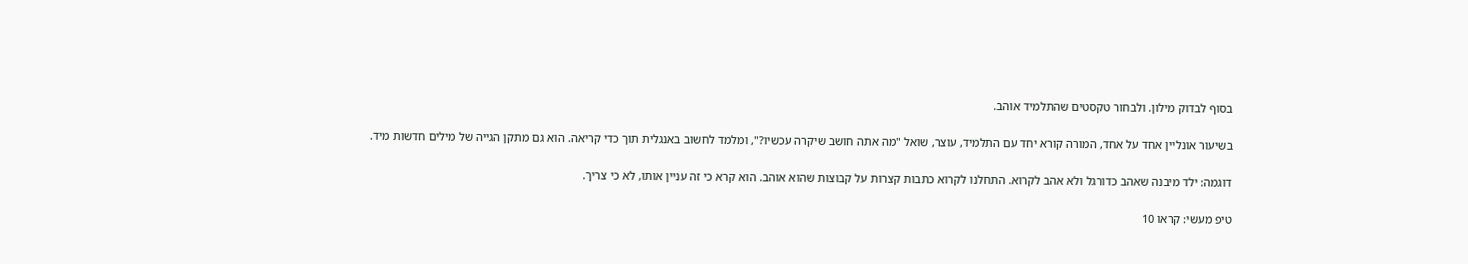בסוף לבדוק מילון. ולבחור טקסטים שהתלמיד אוהב.

בשיעור אונליין אחד על אחד, המורה קורא יחד עם התלמיד, עוצר, שואל "מה אתה חושב שיקרה עכשיו?", ומלמד לחשוב באנגלית תוך כדי קריאה. הוא גם מתקן הגייה של מילים חדשות מיד.

דוגמה: ילד מיבנה שאהב כדורגל ולא אהב לקרוא. התחלנו לקרוא כתבות קצרות על קבוצות שהוא אוהב. הוא קרא כי זה עניין אותו, לא כי צריך.

טיפ מעשי: קראו 10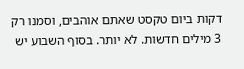דקות ביום טקסט שאתם אוהבים, וסמנו רק 3 מילים חדשות. לא יותר. בסוף השבוע יש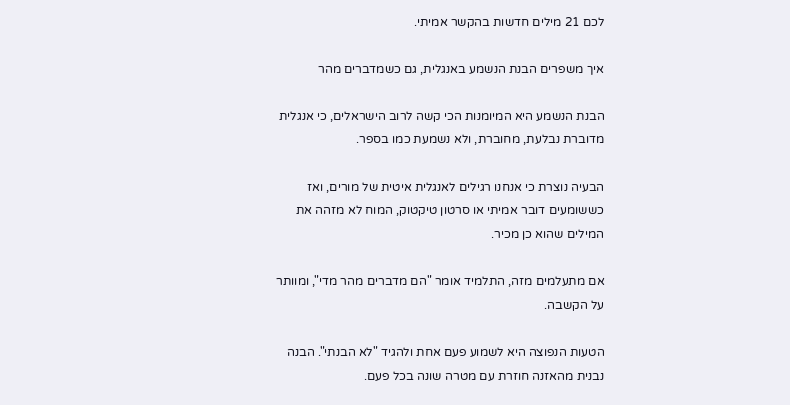לכם 21 מילים חדשות בהקשר אמיתי.

איך משפרים הבנת הנשמע באנגלית, גם כשמדברים מהר

הבנת הנשמע היא המיומנות הכי קשה לרוב הישראלים, כי אנגלית מדוברת נבלעת, מחוברת, ולא נשמעת כמו בספר.

הבעיה נוצרת כי אנחנו רגילים לאנגלית איטית של מורים, ואז כששומעים דובר אמיתי או סרטון טיקטוק, המוח לא מזהה את המילים שהוא כן מכיר.

אם מתעלמים מזה, התלמיד אומר "הם מדברים מהר מדי", ומוותר על הקשבה.

הטעות הנפוצה היא לשמוע פעם אחת ולהגיד "לא הבנתי". הבנה נבנית מהאזנה חוזרת עם מטרה שונה בכל פעם.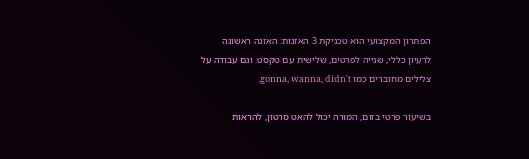הפתרון המקצועי הוא טכניקת 3 האזנות: האזנה ראשונה לרעיון כללי, שנייה לפרטים, שלישית עם טקסט. וגם עבודה על צלילים מחוברים כמו gonna, wanna, didn't.

בשיעור פרטי בזום, המורה יכול להאט סרטון, להראות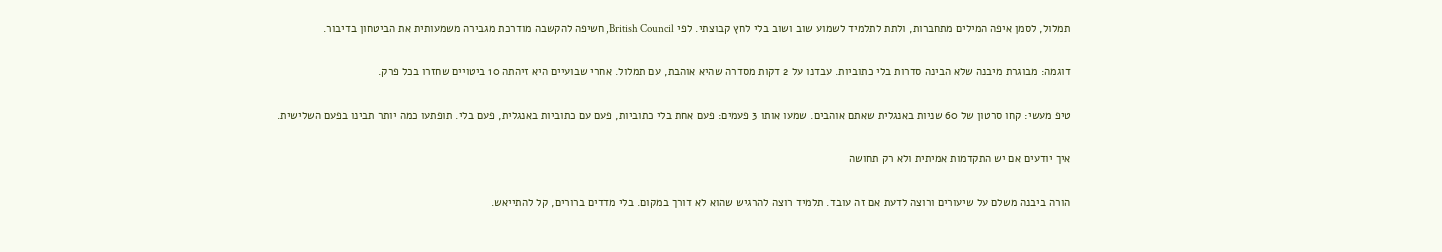תמלול, לסמן איפה המילים מתחברות, ולתת לתלמיד לשמוע שוב ושוב בלי לחץ קבוצתי. לפי British Council, חשיפה להקשבה מודרכת מגבירה משמעותית את הביטחון בדיבור.

דוגמה: מבוגרת מיבנה שלא הבינה סדרות בלי כתוביות. עבדנו על 2 דקות מסדרה שהיא אוהבת, עם תמלול. אחרי שבועיים היא זיהתה 10 ביטויים שחזרו בכל פרק.

טיפ מעשי: קחו סרטון של 60 שניות באנגלית שאתם אוהבים. שמעו אותו 3 פעמים: פעם אחת בלי כתוביות, פעם עם כתוביות באנגלית, פעם בלי. תופתעו כמה יותר תבינו בפעם השלישית.

איך יודעים אם יש התקדמות אמיתית ולא רק תחושה

הורה ביבנה משלם על שיעורים ורוצה לדעת אם זה עובד. תלמיד רוצה להרגיש שהוא לא דורך במקום. בלי מדדים ברורים, קל להתייאש.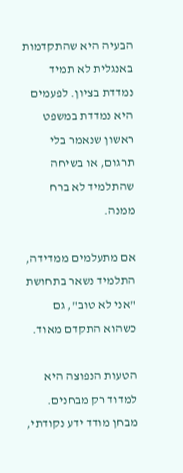הבעיה היא שהתקדמות באנגלית לא תמיד נמדדת בציון. לפעמים היא נמדדת במשפט ראשון שנאמר בלי תרגום, או בשיחה שהתלמיד לא ברח ממנה.

אם מתעלמים ממדידה, התלמיד נשאר בתחושת "אני לא טוב", גם כשהוא התקדם מאוד.

הטעות הנפוצה היא למדוד רק מבחנים. מבחן מודד ידע נקודתי,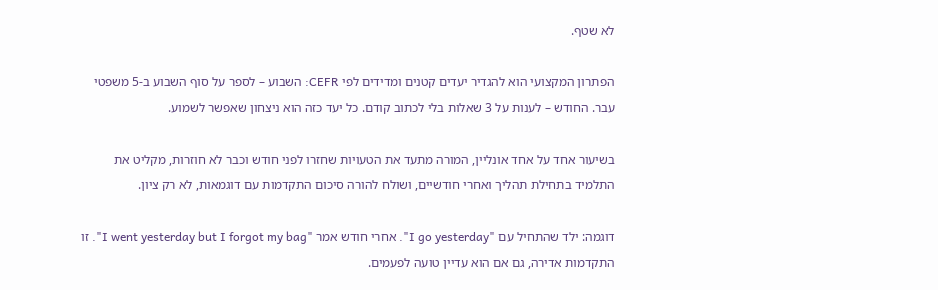לא שטף.

הפתרון המקצועי הוא להגדיר יעדים קטנים ומדידים לפי CEFR: השבוע – לספר על סוף השבוע ב-5 משפטי עבר. החודש – לענות על 3 שאלות בלי לכתוב קודם. כל יעד כזה הוא ניצחון שאפשר לשמוע.

בשיעור אחד על אחד אונליין, המורה מתעד את הטעויות שחזרו לפני חודש וכבר לא חוזרות, מקליט את התלמיד בתחילת תהליך ואחרי חודשיים, ושולח להורה סיכום התקדמות עם דוגמאות, לא רק ציון.

דוגמה: ילד שהתחיל עם "I go yesterday". אחרי חודש אמר "I went yesterday but I forgot my bag". זו התקדמות אדירה, גם אם הוא עדיין טועה לפעמים.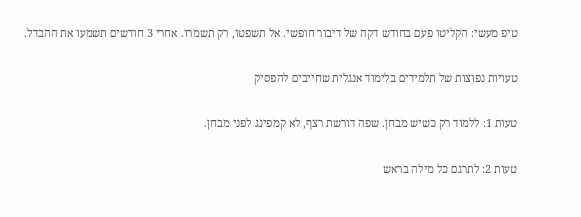טיפ מעשי: הקליטו פעם בחודש דקה של דיבור חופשי. אל תשפטו, רק תשמרו. אחרי 3 חודשים תשמעו את ההבדל.

טעויות נפוצות של תלמידים בלימוד אנגלית שחייבים להפסיק

טעות 1: ללמוד רק כשיש מבחן. שפה דורשת רצף, לא קמפינג לפני מבחן.

טעות 2: לתרגם כל מילה בראש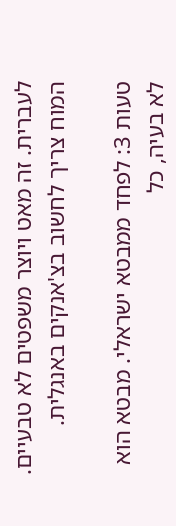לעברית. זה מאט ויוצר משפטים לא טבעיים. המוח צריך לחשוב בצ'אנקים באנגלית.

טעות 3: לפחד ממבטא ישראלי. מבטא הוא לא בעיה, כל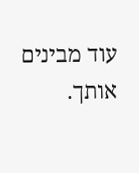עוד מבינים אותך.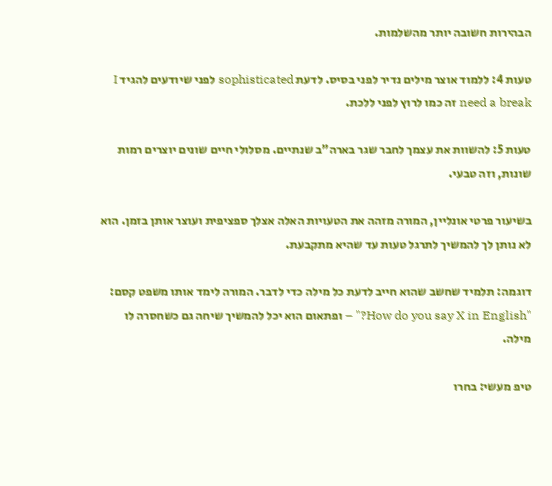הבהירות חשובה יותר מהשלמות.

טעות 4: ללמוד אוצר מילים נדיר לפני בסיס. לדעת sophisticated לפני שיודעים להגיד I need a break זה כמו לרוץ לפני ללכת.

טעות 5: להשוות את עצמך לחבר שגר בארה"ב שנתיים. מסלולי חיים שונים יוצרים רמות שונות, וזה טבעי.

בשיעור פרטי אונליין, המורה מזהה את הטעויות האלה אצלך ספציפית ועוצר אותן בזמן. הוא לא נותן לך להמשיך לתרגל טעות עד שהיא מתקבעת.

דוגמה: תלמיד שחשב שהוא חייב לדעת כל מילה כדי לדבר. המורה לימד אותו משפט קסם: "How do you say X in English?" – ופתאום הוא יכל להמשיך שיחה גם כשחסרה לו מילה.

טיפ מעשי: בחרו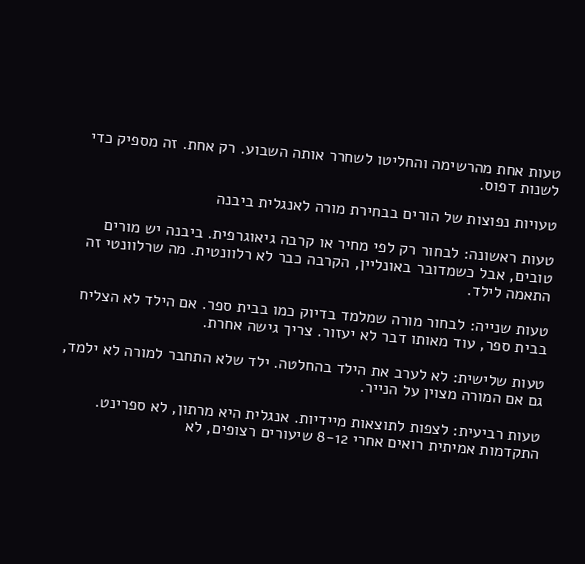טעות אחת מהרשימה והחליטו לשחרר אותה השבוע. רק אחת. זה מספיק כדי לשנות דפוס.

טעויות נפוצות של הורים בבחירת מורה לאנגלית ביבנה

טעות ראשונה: לבחור רק לפי מחיר או קרבה גיאוגרפית. ביבנה יש מורים טובים, אבל כשמדובר באונליין, הקרבה כבר לא רלוונטית. מה שרלוונטי זה התאמה לילד.

טעות שנייה: לבחור מורה שמלמד בדיוק כמו בבית ספר. אם הילד לא הצליח בבית ספר, עוד מאותו דבר לא יעזור. צריך גישה אחרת.

טעות שלישית: לא לערב את הילד בהחלטה. ילד שלא התחבר למורה לא ילמד, גם אם המורה מצוין על הנייר.

טעות רביעית: לצפות לתוצאות מיידיות. אנגלית היא מרתון, לא ספרינט. התקדמות אמיתית רואים אחרי 8-12 שיעורים רצופים, לא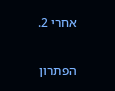אחרי 2.

הפתרון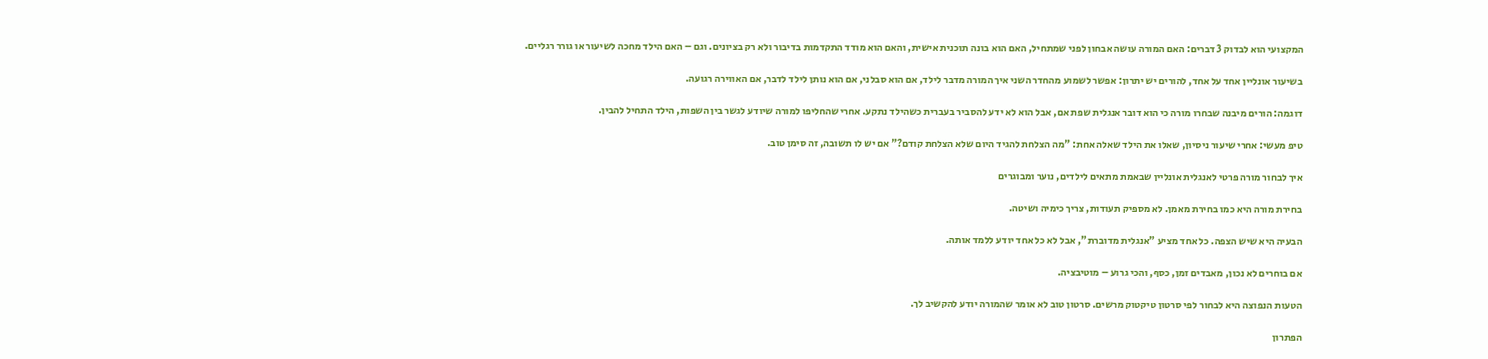המקצועי הוא לבדוק 3 דברים: האם המורה עושה אבחון לפני שמתחיל, האם הוא בונה תוכנית אישית, והאם הוא מודד התקדמות בדיבור ולא רק בציונים. וגם – האם הילד מחכה לשיעור או גורר רגליים.

בשיעור אונליין אחד על אחד, להורים יש יתרון: אפשר לשמוע מהחדר השני איך המורה מדבר לילד, אם הוא סבלני, אם הוא נותן לילד לדבר, אם האווירה רגועה.

דוגמה: הורים מיבנה שבחרו מורה כי הוא דובר אנגלית שפת אם, אבל הוא לא ידע להסביר בעברית כשהילד נתקע. אחרי שהחליפו למורה שיודע לגשר בין השפות, הילד התחיל להבין.

טיפ מעשי: אחרי שיעור ניסיון, שאלו את הילד שאלה אחת: "מה הצלחת להגיד היום שלא הצלחת קודם?" אם יש לו תשובה, זה סימן טוב.

איך לבחור מורה פרטי לאנגלית אונליין שבאמת מתאים לילדים, נוער ומבוגרים

בחירת מורה היא כמו בחירת מאמן. לא מספיק תעודות, צריך כימיה ושיטה.

הבעיה היא שיש הצפה. כל אחד מציע "אנגלית מדוברת", אבל לא כל אחד יודע ללמד אותה.

אם בוחרים לא נכון, מאבדים זמן, כסף, והכי גרוע – מוטיבציה.

הטעות הנפוצה היא לבחור לפי סרטון טיקטוק מרשים. סרטון טוב לא אומר שהמורה יודע להקשיב לך.

הפתרון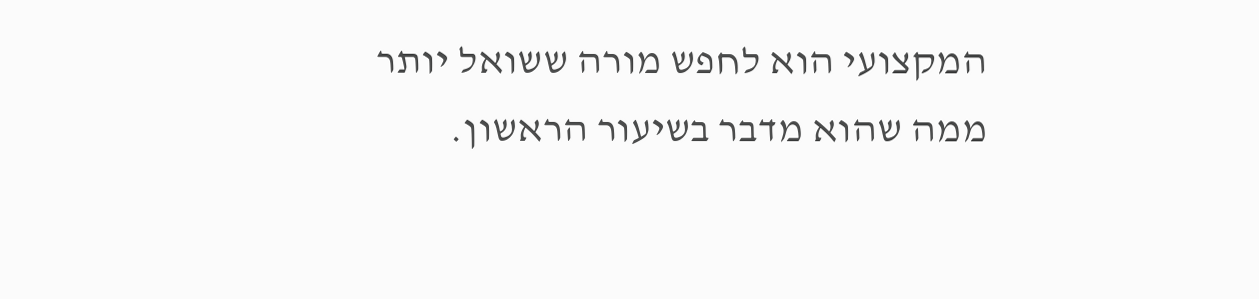המקצועי הוא לחפש מורה ששואל יותר ממה שהוא מדבר בשיעור הראשון.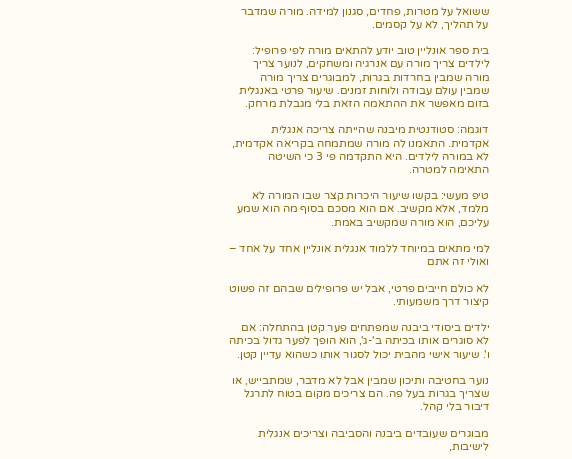ששואל על מטרות, פחדים, סגנון למידה. מורה שמדבר על תהליך, לא על קסמים.

בית ספר אונליין טוב יודע להתאים מורה לפי פרופיל: לילדים צריך מורה עם אנרגיה ומשחקים, לנוער צריך מורה שמבין בחרדות בגרות, למבוגרים צריך מורה שמבין עולם עבודה ולוחות זמנים. שיעור פרטי באנגלית בזום מאפשר את ההתאמה הזאת בלי מגבלת מרחק.

דוגמה: סטודנטית מיבנה שהייתה צריכה אנגלית אקדמית. התאמנו לה מורה שמתמחה בקריאה אקדמית, לא במורה לילדים. היא התקדמה פי 3 כי השיטה התאימה למטרה.

טיפ מעשי: בקשו שיעור היכרות קצר שבו המורה לא מלמד, אלא מקשיב. אם הוא מסכם בסוף מה הוא שמע עליכם, הוא מורה שמקשיב באמת.

למי מתאים במיוחד ללמוד אנגלית אונליין אחד על אחד – ואולי זה אתם

לא כולם חייבים פרטי, אבל יש פרופילים שבהם זה פשוט קיצור דרך משמעותי.

ילדים ביסודי ביבנה שמפתחים פער קטן בהתחלה: אם לא סוגרים אותו בכיתה ב'-ג', הוא הופך לפער גדול בכיתה ו'. שיעור אישי מהבית יכול לסגור אותו כשהוא עדיין קטן.

נוער בחטיבה ותיכון שמבין אבל לא מדבר, שמתבייש, או שצריך בגרות בעל פה. הם צריכים מקום בטוח לתרגל דיבור בלי קהל.

מבוגרים שעובדים ביבנה והסביבה וצריכים אנגלית לישיבות,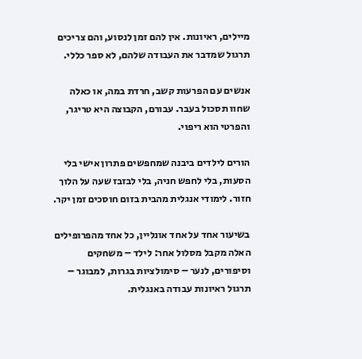מיילים, ראיונות. אין להם זמן לנסוע, והם צריכים תרגול שמדבר את העבודה שלהם, לא ספר כללי.

אנשים עם הפרעות קשב, חרדת במה, או כאלה שחוו תסכול בעבר. עבורם, הקבוצה היא טריגר, והפרטי הוא ריפוי.

הורים לילדים ביבנה שמחפשים פתרון אישי בלי הסעות, בלי לחפש חניה, בלי לבזבז שעה על הלוך חזור. לימודי אנגלית מהבית בזום חוסכים זמן יקר.

בשיעור אחד על אחד אונליין, כל אחד מהפרופילים האלה מקבל מסלול אחר: לילד – משחקים וסיפורים, לנער – סימולציות בגרות, למבוגר – תרגול ראיונות עבודה באנגלית.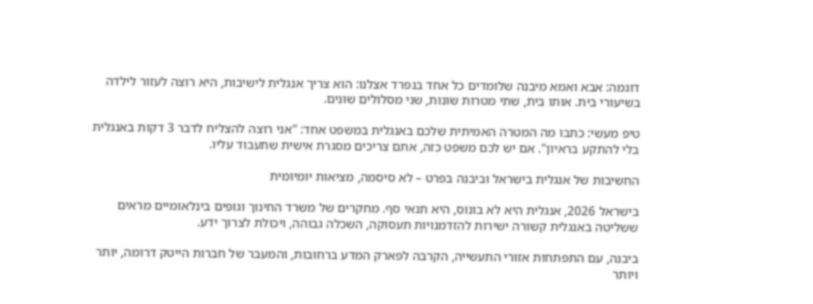דוגמה: אבא ואמא מיבנה שלומדים כל אחד בנפרד אצלנו: הוא צריך אנגלית לישיבות, היא רוצה לעזור לילדה בשיעורי בית. אותו בית, שתי מטרות שונות, שני מסלולים שונים.

טיפ מעשי: כתבו מה המטרה האמיתית שלכם באנגלית במשפט אחד: "אני רוצה להצליח לדבר 3 דקות באנגלית בלי להתקע בראיון". אם יש לכם משפט כזה, אתם צריכים מסגרת אישית שתעבוד עליו.

החשיבות של אנגלית בישראל וביבנה בפרט – לא סיסמה, מציאות יומיומית

בישראל 2026, אנגלית היא לא בונוס, היא תנאי סף. מחקרים של משרד החינוך וגופים בינלאומיים מראים ששליטה באנגלית קשורה ישירות להזדמנויות תעסוקה, השכלה גבוהה, ויכולת לצרוך ידע.

ביבנה, עם התפתחות אזורי התעשייה, הקרבה לפארק המדע ברחובות, והמעבר של חברות הייטק דרומה, יותר ויותר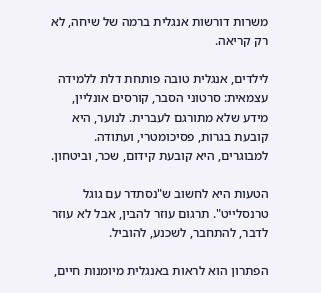משרות דורשות אנגלית ברמה של שיחה, לא רק קריאה.

לילדים, אנגלית טובה פותחת דלת ללמידה עצמאית: סרטוני הסבר, קורסים אונליין, מידע שלא מתורגם לעברית. לנוער, היא קובעת בגרות, פסיכומטרי, ועתודה. למבוגרים, היא קובעת קידום, שכר, וביטחון.

הטעות היא לחשוב ש"נסתדר עם גוגל טרנסלייט". תרגום עוזר להבין, אבל לא עוזר לדבר, להתחבר, לשכנע, להוביל.

הפתרון הוא לראות באנגלית מיומנות חיים,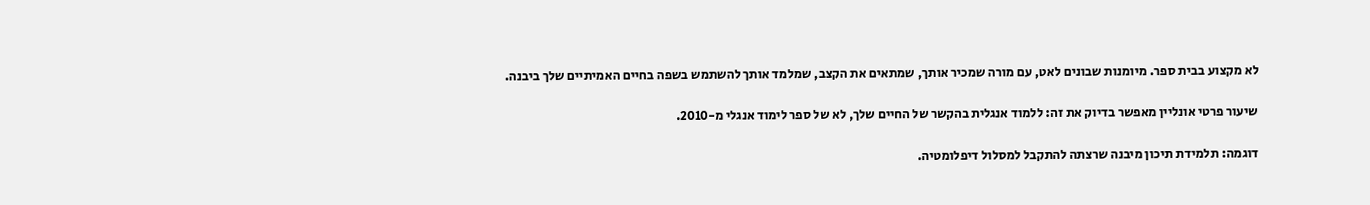לא מקצוע בבית ספר. מיומנות שבונים לאט, עם מורה שמכיר אותך, שמתאים את הקצב, שמלמד אותך להשתמש בשפה בחיים האמיתיים שלך ביבנה.

שיעור פרטי אונליין מאפשר בדיוק את זה: ללמוד אנגלית בהקשר של החיים שלך, לא של ספר לימוד אנגלי מ-2010.

דוגמה: תלמידת תיכון מיבנה שרצתה להתקבל למסלול דיפלומטיה.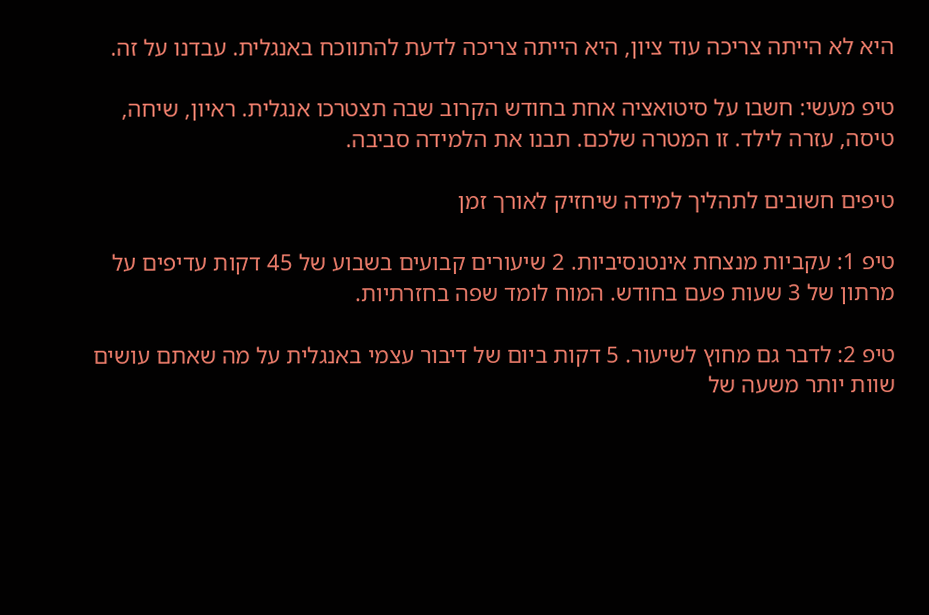היא לא הייתה צריכה עוד ציון, היא הייתה צריכה לדעת להתווכח באנגלית. עבדנו על זה.

טיפ מעשי: חשבו על סיטואציה אחת בחודש הקרוב שבה תצטרכו אנגלית. ראיון, שיחה, טיסה, עזרה לילד. זו המטרה שלכם. תבנו את הלמידה סביבה.

טיפים חשובים לתהליך למידה שיחזיק לאורך זמן

טיפ 1: עקביות מנצחת אינטנסיביות. 2 שיעורים קבועים בשבוע של 45 דקות עדיפים על מרתון של 3 שעות פעם בחודש. המוח לומד שפה בחזרתיות.

טיפ 2: לדבר גם מחוץ לשיעור. 5 דקות ביום של דיבור עצמי באנגלית על מה שאתם עושים שוות יותר משעה של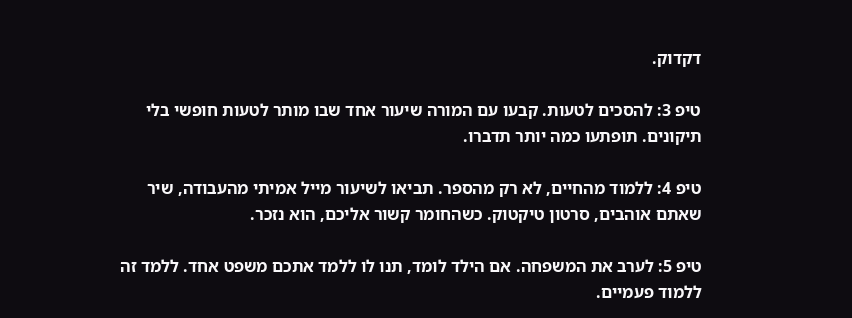דקדוק.

טיפ 3: להסכים לטעות. קבעו עם המורה שיעור אחד שבו מותר לטעות חופשי בלי תיקונים. תופתעו כמה יותר תדברו.

טיפ 4: ללמוד מהחיים, לא רק מהספר. תביאו לשיעור מייל אמיתי מהעבודה, שיר שאתם אוהבים, סרטון טיקטוק. כשהחומר קשור אליכם, הוא נזכר.

טיפ 5: לערב את המשפחה. אם הילד לומד, תנו לו ללמד אתכם משפט אחד. ללמד זה ללמוד פעמיים.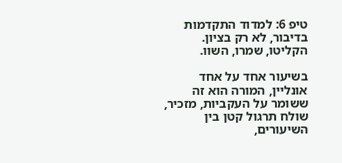טיפ 6: למדוד התקדמות בדיבור, לא רק בציון. הקליטו, שמרו, השוו.

בשיעור אחד על אחד אונליין, המורה הוא זה ששומר על העקביות, מזכיר, שולח תרגול קטן בין השיעורים,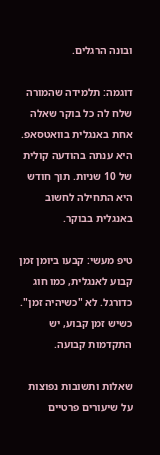ובונה הרגלים.

דוגמה: תלמידה שהמורה שלח לה כל בוקר שאלה אחת באנגלית בוואטסאפ. היא ענתה בהודעה קולית של 10 שניות. תוך חודש היא התחילה לחשוב באנגלית בבוקר.

טיפ מעשי: קבעו ביומן זמן קבוע לאנגלית, כמו חוג כדורגל. לא "כשיהיה זמן". כשיש זמן קבוע, יש התקדמות קבועה.

שאלות ותשובות נפוצות על שיעורים פרטיים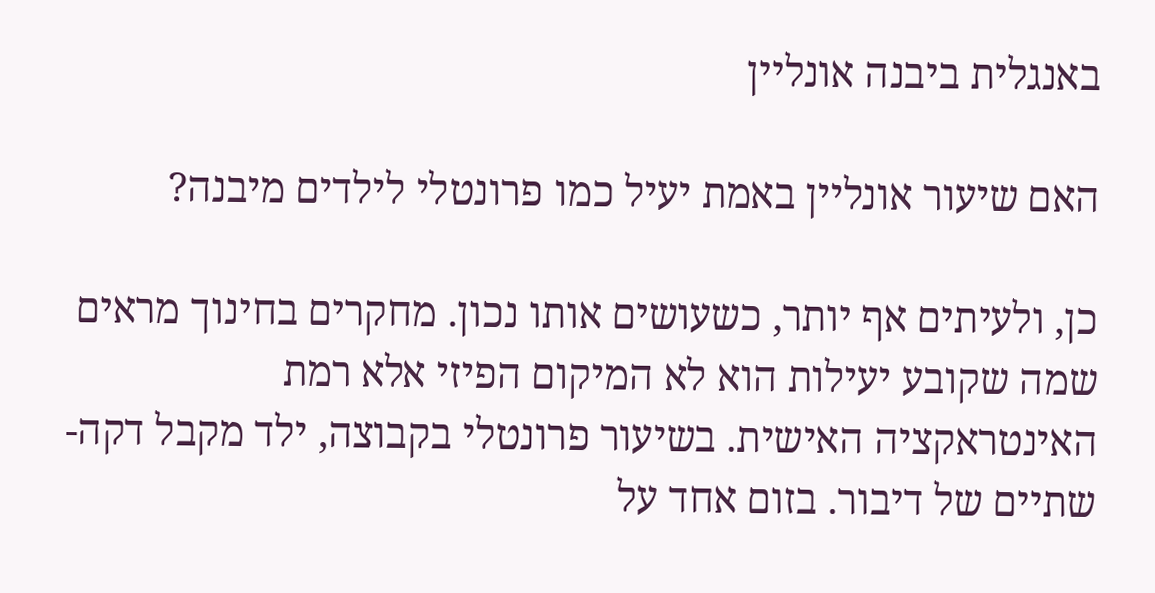באנגלית ביבנה אונליין

האם שיעור אונליין באמת יעיל כמו פרונטלי לילדים מיבנה?

כן, ולעיתים אף יותר, כשעושים אותו נכון. מחקרים בחינוך מראים שמה שקובע יעילות הוא לא המיקום הפיזי אלא רמת האינטראקציה האישית. בשיעור פרונטלי בקבוצה, ילד מקבל דקה-שתיים של דיבור. בזום אחד על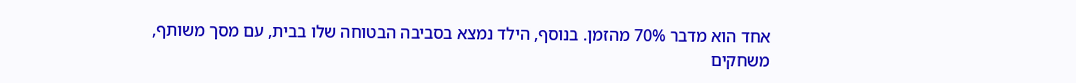אחד הוא מדבר 70% מהזמן. בנוסף, הילד נמצא בסביבה הבטוחה שלו בבית, עם מסך משותף, משחקים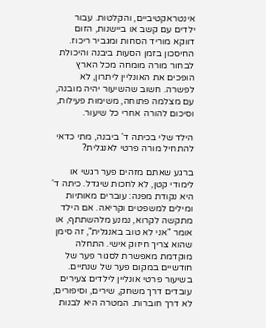אינטראקטיביים, והקלטות. עבור ילדים עם קשב או ביישנות, הזום דווקא מוריד הסחות ומגביר ריכוז. החיסכון בזמן הסעות ביבנה והיכולת לבחור מורה מומחה מכל הארץ הופכים את האונליין ליתרון, לא לפשרה. חשוב שהשיעור יהיה מובנה, עם מצלמה פתוחה, משימות פעילות, וסיכום להורה אחרי כל שיעור.

הילד שלי בכיתה ד' ביבנה, מתי כדאי להתחיל מורה פרטי לאנגלית?

ברגע שאתם מזהים פער רגשי או לימודי קטן, לא לחכות שיגדל. כיתה ד' היא נקודת מפנה: עוברים מאותיות ומילים למשפטים וקריאה. אם הילד מתקשה לקרוא, נמנע מלהשתתף, או אומר "אני לא טוב באנגלית", זה סימן שהוא צריך חיזוק אישי. התחלה מוקדמת מאפשרת לסגור פער של חודשיים במקום פער של שנתיים. בשיעור פרטי אונליין לילדים צעירים עובדים דרך משחק, שירים, וסיפורים, לא דרך חוברות. המטרה היא לבנות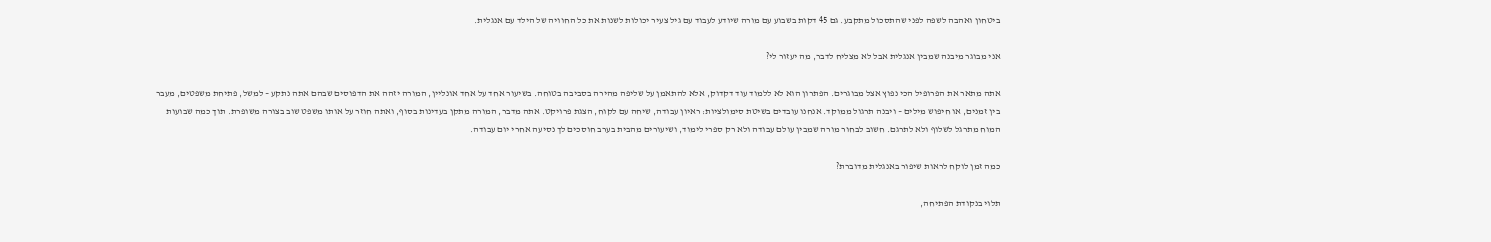ביטחון ואהבה לשפה לפני שהתסכול מתקבע. גם 45 דקות בשבוע עם מורה שיודע לעבוד עם גיל צעיר יכולות לשנות את כל החוויה של הילד עם אנגלית.

אני מבוגר מיבנה שמבין אנגלית אבל לא מצליח לדבר, מה יעזור לי?

אתה מתאר את הפרופיל הכי נפוץ אצל מבוגרים. הפתרון הוא לא ללמוד עוד דקדוק, אלא להתאמן על שליפה מהירה בסביבה בטוחה. בשיעור אחד על אחד אונליין, המורה יזהה את הדפוסים שבהם אתה נתקע – למשל, פתיחת משפטים, מעבר בין זמנים, או חיפוש מילים – ויבנה תרגול ממוקד. אנחנו עובדים בשיטת סימולציות: ראיון עבודה, שיחה עם לקוח, הצגת פרויקט. אתה מדבר, המורה מתקן בעדינות בסוף, ואתה חוזר על אותו משפט שוב בצורה משופרת. תוך כמה שבועות המוח מתרגל לשלוף ולא לתרגם. חשוב לבחור מורה שמבין עולם עבודה ולא רק ספרי לימוד, ושיעורים מהבית בערב חוסכים לך נסיעה אחרי יום עבודה.

כמה זמן לוקח לראות שיפור באנגלית מדוברת?

תלוי בנקודת הפתיחה,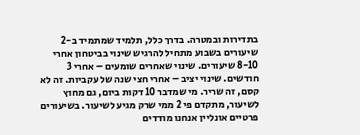בתדירות ובמטרה. בדרך כלל, תלמיד שמתמיד ב-2 שיעורים בשבוע מתחיל להרגיש שינוי בביטחון אחרי 8-10 שיעורים. שינוי שאחרים שומעים – אחרי 3 חודשים. שינוי יציב – אחרי חצי שנה של עקביות. זה לא קסם, זה שריר. מי שמדבר 10 דקות ביום, גם מחוץ לשיעור, מתקדם פי 2 ממי שרק מגיע לשיעור. בשיעורים פרטיים אונליין אנחנו מודדים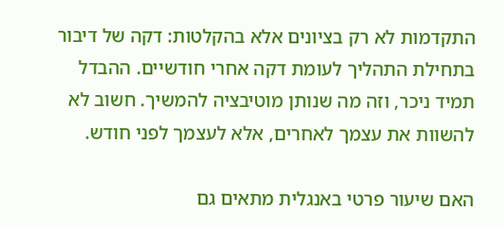התקדמות לא רק בציונים אלא בהקלטות: דקה של דיבור בתחילת התהליך לעומת דקה אחרי חודשיים. ההבדל תמיד ניכר, וזה מה שנותן מוטיבציה להמשיך. חשוב לא להשוות את עצמך לאחרים, אלא לעצמך לפני חודש.

האם שיעור פרטי באנגלית מתאים גם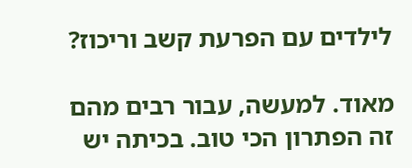לילדים עם הפרעת קשב וריכוז?

מאוד. למעשה, עבור רבים מהם זה הפתרון הכי טוב. בכיתה יש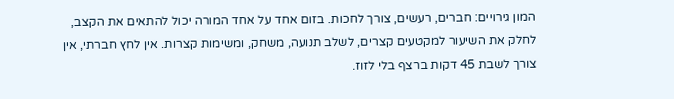המון גירויים: חברים, רעשים, צורך לחכות. בזום אחד על אחד המורה יכול להתאים את הקצב, לחלק את השיעור למקטעים קצרים, לשלב תנועה, משחק, ומשימות קצרות. אין לחץ חברתי, אין צורך לשבת 45 דקות ברצף בלי לזוז.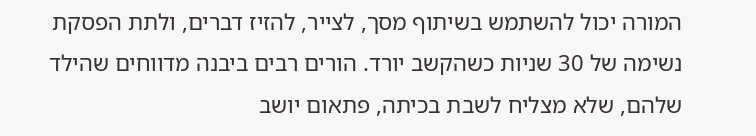המורה יכול להשתמש בשיתוף מסך, לצייר, להזיז דברים, ולתת הפסקת נשימה של 30 שניות כשהקשב יורד. הורים רבים ביבנה מדווחים שהילד שלהם, שלא מצליח לשבת בכיתה, פתאום יושב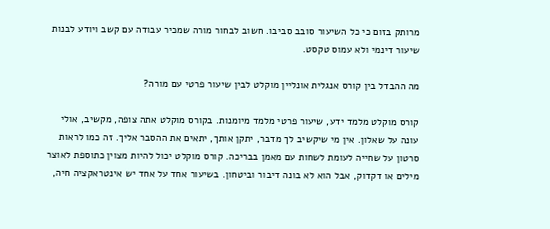מרותק בזום כי כל השיעור סובב סביבו. חשוב לבחור מורה שמכיר עבודה עם קשב ויודע לבנות שיעור דינמי ולא עמוס טקסט.

מה ההבדל בין קורס אנגלית אונליין מוקלט לבין שיעור פרטי עם מורה?

קורס מוקלט מלמד ידע, שיעור פרטי מלמד מיומנות. בקורס מוקלט אתה צופה, מקשיב, אולי עונה על שאלון. אין מי שיקשיב לך מדבר, יתקן אותך, יתאים את ההסבר אליך. זה כמו לראות סרטון על שחייה לעומת לשחות עם מאמן בבריכה. קורס מוקלט יכול להיות מצוין כתוספת לאוצר מילים או דקדוק, אבל הוא לא בונה דיבור וביטחון. בשיעור אחד על אחד יש אינטראקציה חיה,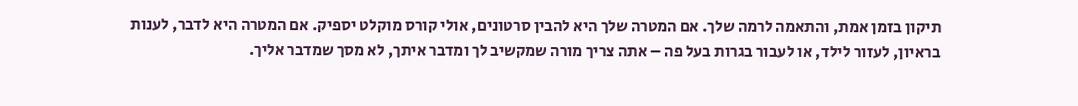תיקון בזמן אמת, והתאמה לרמה שלך. אם המטרה שלך היא להבין סרטונים, אולי קורס מוקלט יספיק. אם המטרה היא לדבר, לענות בראיון, לעזור לילד, או לעבור בגרות בעל פה – אתה צריך מורה שמקשיב לך ומדבר איתך, לא מסך שמדבר אליך.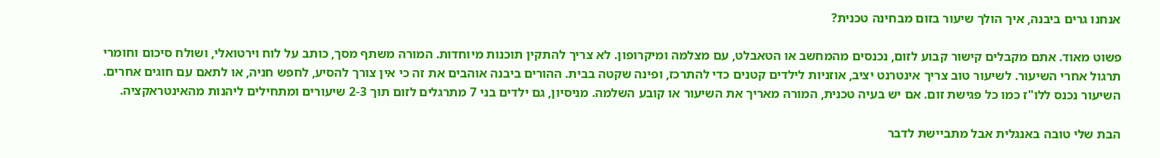אנחנו גרים ביבנה, איך הולך שיעור בזום מבחינה טכנית?

פשוט מאוד. אתם מקבלים קישור קבוע לזום, נכנסים מהמחשב או הטאבלט, עם מצלמה ומיקרופון. לא צריך להתקין תוכנות מיוחדות. המורה משתף מסך, כותב על לוח וירטואלי, ושולח סיכום וחומרי תרגול אחרי השיעור. לשיעור טוב צריך אינטרנט יציב, אוזניות לילדים קטנים כדי להתרכז, ופינה שקטה בבית. ההורים ביבנה אוהבים את זה כי אין צורך להסיע, לחפש חניה, או לתאם עם חוגים אחרים. השיעור נכנס ללו"ז כמו כל פגישת זום. אם יש בעיה טכנית, המורה מאריך את השיעור או קובע השלמה. מניסיון, גם ילדים בני 7 מתרגלים לזום תוך 2-3 שיעורים ומתחילים ליהנות מהאינטראקציה.

הבת שלי טובה באנגלית אבל מתביישת לדבר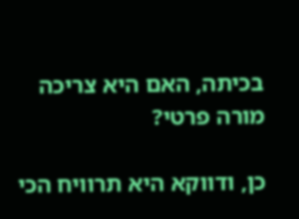בכיתה, האם היא צריכה מורה פרטי?

כן, ודווקא היא תרוויח הכי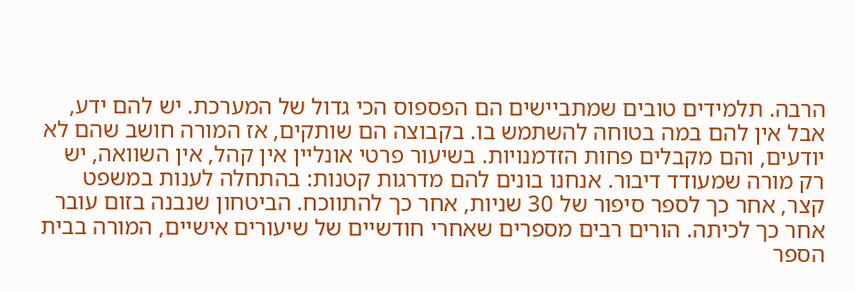הרבה. תלמידים טובים שמתביישים הם הפספוס הכי גדול של המערכת. יש להם ידע, אבל אין להם במה בטוחה להשתמש בו. בקבוצה הם שותקים, אז המורה חושב שהם לא יודעים, והם מקבלים פחות הזדמנויות. בשיעור פרטי אונליין אין קהל, אין השוואה, יש רק מורה שמעודד דיבור. אנחנו בונים להם מדרגות קטנות: בהתחלה לענות במשפט קצר, אחר כך לספר סיפור של 30 שניות, אחר כך להתווכח. הביטחון שנבנה בזום עובר אחר כך לכיתה. הורים רבים מספרים שאחרי חודשיים של שיעורים אישיים, המורה בבית הספר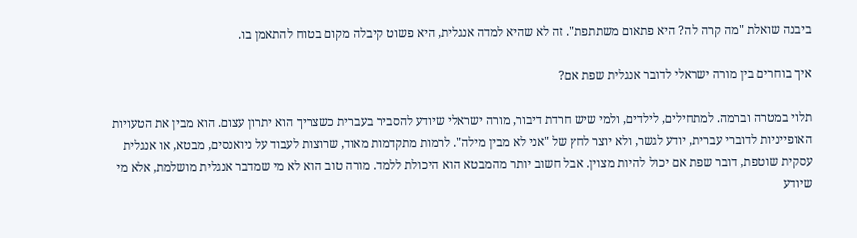ביבנה שואלת "מה קרה לה? היא פתאום משתתפת". זה לא שהיא למדה אנגלית, היא פשוט קיבלה מקום בטוח להתאמן בו.

איך בוחרים בין מורה ישראלי לדובר אנגלית שפת אם?

תלוי במטרה וברמה. למתחילים, לילדים, ולמי שיש חרדת דיבור, מורה ישראלי שיודע להסביר בעברית כשצריך הוא יתרון עצום. הוא מבין את הטעויות האופייניות לדוברי עברית, יודע לגשר, ולא יוצר לחץ של "אני לא מבין מילה". לרמות מתקדמות מאוד, שרוצות לעבוד על ניואנסים, מבטא, או אנגלית עסקית שוטפת, דובר שפת אם יכול להיות מצוין. אבל חשוב יותר מהמבטא הוא היכולת ללמד. מורה טוב הוא לא מי שמדבר אנגלית מושלמת, אלא מי שיודע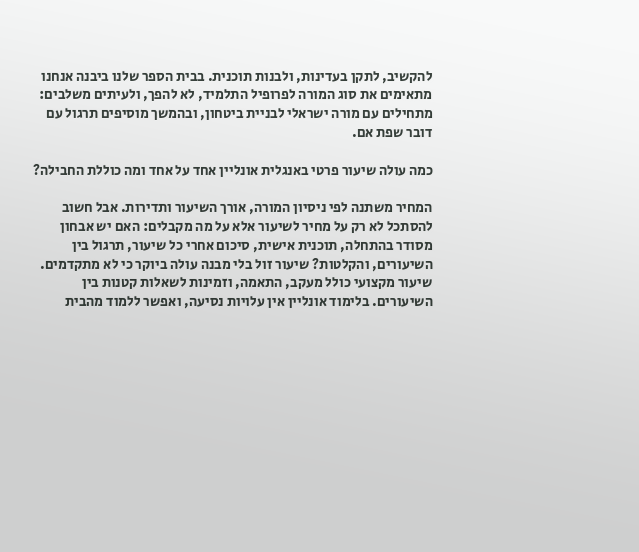להקשיב, לתקן בעדינות, ולבנות תוכנית. בבית הספר שלנו ביבנה אנחנו מתאימים את סוג המורה לפרופיל התלמיד, לא להפך, ולעיתים משלבים: מתחילים עם מורה ישראלי לבניית ביטחון, ובהמשך מוסיפים תרגול עם דובר שפת אם.

כמה עולה שיעור פרטי באנגלית אונליין אחד על אחד ומה כוללת החבילה?

המחיר משתנה לפי ניסיון המורה, אורך השיעור ותדירות. אבל חשוב להסתכל לא רק על מחיר לשיעור אלא על מה מקבלים: האם יש אבחון מסודר בהתחלה, תוכנית אישית, סיכום אחרי כל שיעור, תרגול בין השיעורים, והקלטות? שיעור זול בלי מבנה עולה ביוקר כי לא מתקדמים. שיעור מקצועי כולל מעקב, התאמה, וזמינות לשאלות קטנות בין השיעורים. בלימוד אונליין אין עלויות נסיעה, ואפשר ללמוד מהבית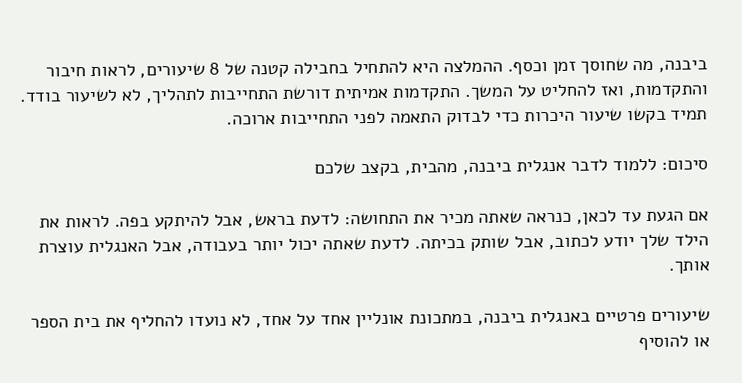ביבנה, מה שחוסך זמן וכסף. ההמלצה היא להתחיל בחבילה קטנה של 8 שיעורים, לראות חיבור והתקדמות, ואז להחליט על המשך. התקדמות אמיתית דורשת התחייבות לתהליך, לא לשיעור בודד. תמיד בקשו שיעור היכרות כדי לבדוק התאמה לפני התחייבות ארוכה.

סיכום: ללמוד לדבר אנגלית ביבנה, מהבית, בקצב שלכם

אם הגעת עד לכאן, כנראה שאתה מכיר את התחושה: לדעת בראש, אבל להיתקע בפה. לראות את הילד שלך יודע לכתוב, אבל שותק בכיתה. לדעת שאתה יכול יותר בעבודה, אבל האנגלית עוצרת אותך.

שיעורים פרטיים באנגלית ביבנה, במתכונת אונליין אחד על אחד, לא נועדו להחליף את בית הספר או להוסיף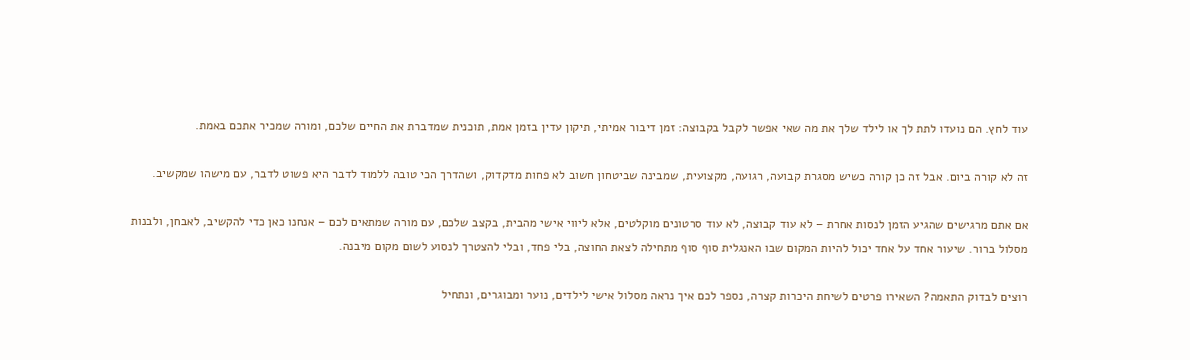עוד לחץ. הם נועדו לתת לך או לילד שלך את מה שאי אפשר לקבל בקבוצה: זמן דיבור אמיתי, תיקון עדין בזמן אמת, תוכנית שמדברת את החיים שלכם, ומורה שמכיר אתכם באמת.

זה לא קורה ביום. אבל זה כן קורה כשיש מסגרת קבועה, רגועה, מקצועית, שמבינה שביטחון חשוב לא פחות מדקדוק, ושהדרך הכי טובה ללמוד לדבר היא פשוט לדבר, עם מישהו שמקשיב.

אם אתם מרגישים שהגיע הזמן לנסות אחרת – לא עוד קבוצה, לא עוד סרטונים מוקלטים, אלא ליווי אישי מהבית, בקצב שלכם, עם מורה שמתאים לכם – אנחנו כאן כדי להקשיב, לאבחן, ולבנות מסלול ברור. שיעור אחד על אחד יכול להיות המקום שבו האנגלית סוף סוף מתחילה לצאת החוצה, בלי פחד, ובלי להצטרך לנסוע לשום מקום מיבנה.

רוצים לבדוק התאמה? השאירו פרטים לשיחת היכרות קצרה, נספר לכם איך נראה מסלול אישי לילדים, נוער ומבוגרים, ונתחיל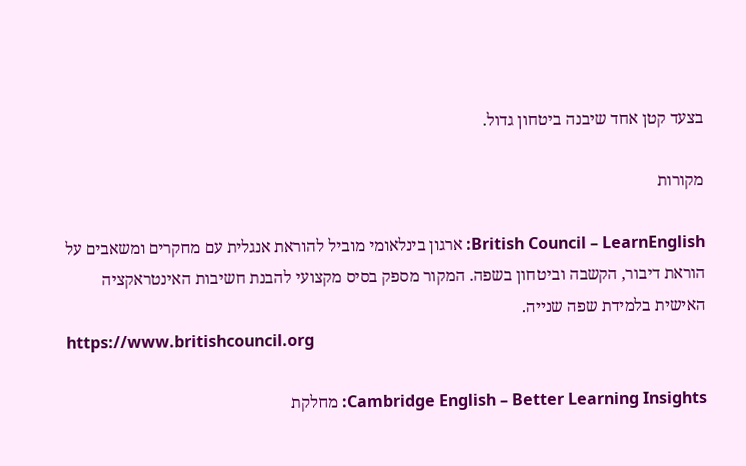בצעד קטן אחד שיבנה ביטחון גדול.

מקורות

British Council – LearnEnglish: ארגון בינלאומי מוביל להוראת אנגלית עם מחקרים ומשאבים על הוראת דיבור, הקשבה וביטחון בשפה. המקור מספק בסיס מקצועי להבנת חשיבות האינטראקציה האישית בלמידת שפה שנייה.
https://www.britishcouncil.org

Cambridge English – Better Learning Insights: מחלקת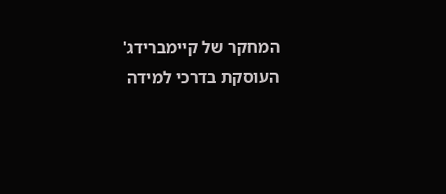המחקר של קיימברידג' העוסקת בדרכי למידה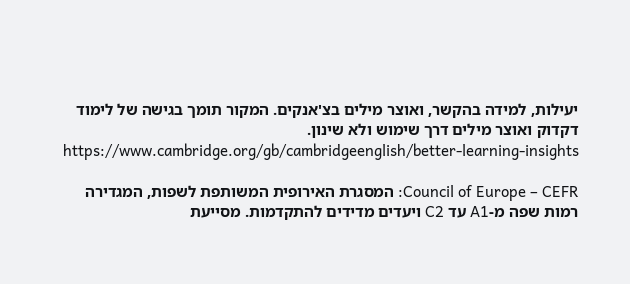יעילות, למידה בהקשר, ואוצר מילים בצ'אנקים. המקור תומך בגישה של לימוד דקדוק ואוצר מילים דרך שימוש ולא שינון.
https://www.cambridge.org/gb/cambridgeenglish/better-learning-insights

Council of Europe – CEFR: המסגרת האירופית המשותפת לשפות, המגדירה רמות שפה מ-A1 עד C2 ויעדים מדידים להתקדמות. מסייעת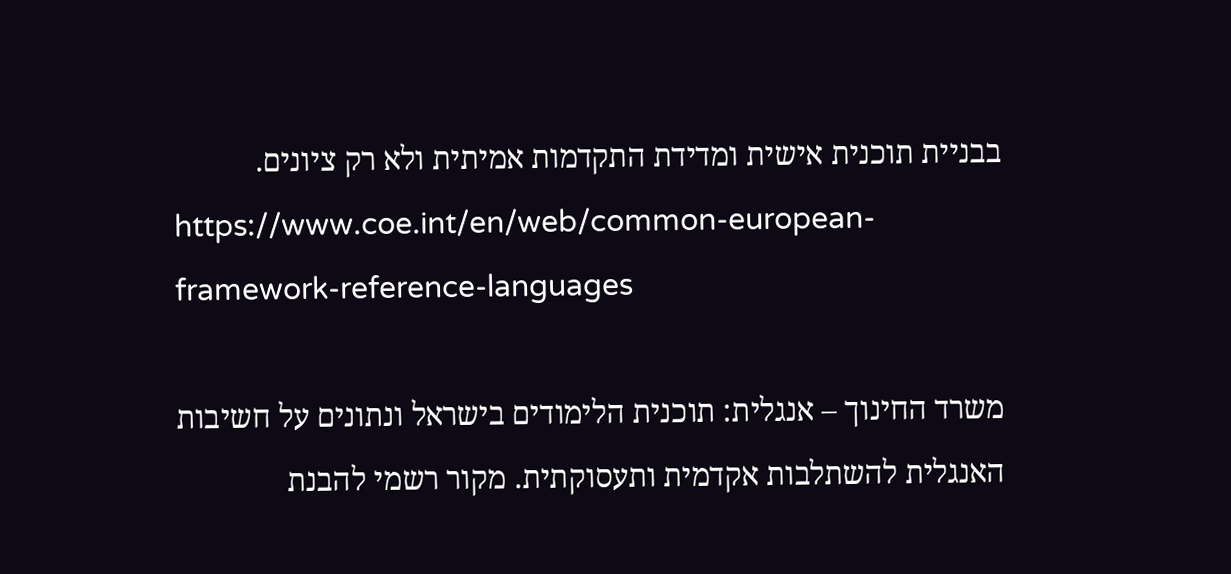בבניית תוכנית אישית ומדידת התקדמות אמיתית ולא רק ציונים.
https://www.coe.int/en/web/common-european-framework-reference-languages

משרד החינוך – אנגלית: תוכנית הלימודים בישראל ונתונים על חשיבות האנגלית להשתלבות אקדמית ותעסוקתית. מקור רשמי להבנת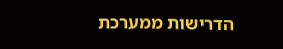הדרישות ממערכת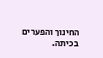החינוך והפערים בכיתה.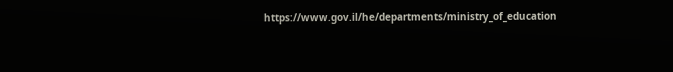https://www.gov.il/he/departments/ministry_of_education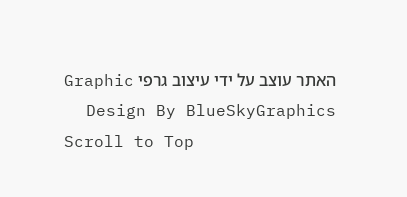האתר עוצב על ידי עיצוב גרפי Graphic Design By BlueSkyGraphics
Scroll to Top